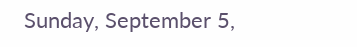Sunday, September 5,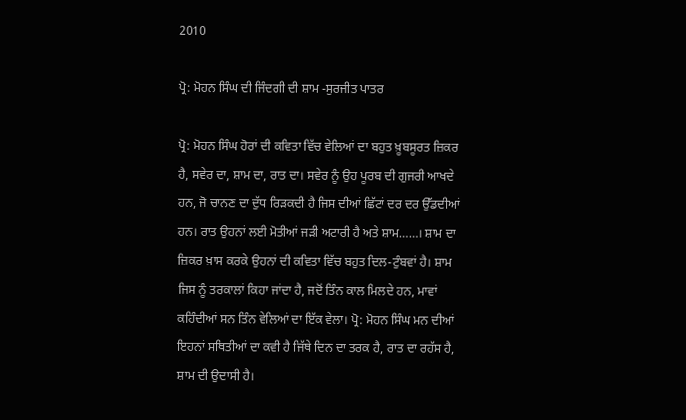2010

ਪ੍ਰੋ: ਮੋਹਨ ਸਿੰਘ ਦੀ ਜਿੰਦਗੀ ਦੀ ਸ਼ਾਮ -ਸੁਰਜੀਤ ਪਾਤਰ

ਪ੍ਰੋ: ਮੋਹਨ ਸਿੰਘ ਹੋਰਾਂ ਦੀ ਕਵਿਤਾ ਵਿੱਚ ਵੇਲਿਆਂ ਦਾ ਬਹੁਤ ਖ਼ੂਬਸੂਰਤ ਜ਼ਿਕਰ ਹੈ, ਸਵੇਰ ਦਾ, ਸ਼ਾਮ ਦਾ, ਰਾਤ ਦਾ। ਸਵੇਰ ਨੂੰ ਉਹ ਪੂਰਬ ਦੀ ਗੁਜਰੀ ਆਖਦੇ ਹਨ, ਜੋ ਚਾਨਣ ਦਾ ਦੁੱਧ ਰਿੜਕਦੀ ਹੈ ਜਿਸ ਦੀਆਂ ਛਿੱਟਾਂ ਦਰ ਦਰ ਉੱਡਦੀਆਂ ਹਨ। ਰਾਤ ਉਹਨਾਂ ਲਈ ਮੋਤੀਆਂ ਜੜੀ ਅਟਾਰੀ ਹੈ ਅਤੇ ਸ਼ਾਮ……। ਸ਼ਾਮ ਦਾ ਜ਼ਿਕਰ ਖ਼ਾਸ ਕਰਕੇ ਉਹਨਾਂ ਦੀ ਕਵਿਤਾ ਵਿੱਚ ਬਹੁਤ ਦਿਲ-ਟੁੰਬਵਾਂ ਹੈ। ਸ਼ਾਮ ਜਿਸ ਨੂੰ ਤਰਕਾਲਾਂ ਕਿਹਾ ਜਾਂਦਾ ਹੈ, ਜਦੋਂ ਤਿੰਨ ਕਾਲ ਮਿਲਦੇ ਹਨ, ਮਾਵਾਂ ਕਹਿੰਦੀਆਂ ਸਨ ਤਿੰਨ ਵੇਲਿਆਂ ਦਾ ਇੱਕ ਵੇਲਾ। ਪ੍ਰੋ: ਮੋਹਨ ਸਿੰਘ ਮਨ ਦੀਆਂ ਇਹਨਾਂ ਸਥਿਤੀਆਂ ਦਾ ਕਵੀ ਹੈ ਜਿੱਥੇ ਦਿਨ ਦਾ ਤਰਕ ਹੈ, ਰਾਤ ਦਾ ਰਹੱਸ ਹੈ, ਸ਼ਾਮ ਦੀ ਉਦਾਸੀ ਹੈ।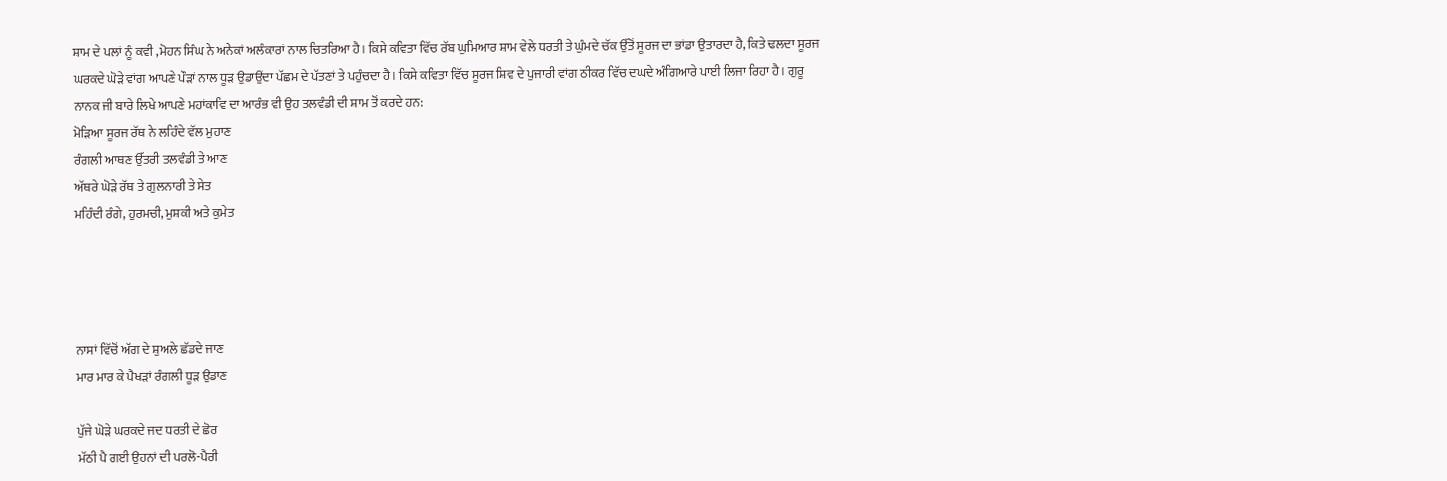ਸ਼ਾਮ ਦੇ ਪਲਾਂ ਨੂੰ ਕਵੀ ,ਮੋਹਨ ਸਿੰਘ ਨੇ ਅਨੇਕਾਂ ਅਲੰਕਾਰਾਂ ਨਾਲ ਚਿਤਰਿਆ ਹੈ। ਕਿਸੇ ਕਵਿਤਾ ਵਿੱਚ ਰੱਬ ਘੁਮਿਆਰ ਸ਼ਾਮ ਵੇਲੇ ਧਰਤੀ ਤੇ ਘੁੰਮਦੇ ਚੱਕ ਉੱਤੋਂ ਸੂਰਜ ਦਾ ਭਾਂਡਾ ਉਤਾਰਦਾ ਹੈ, ਕਿਤੇ ਢਲਦਾ ਸੂਰਜ ਘਰਕਦੇ ਘੋੜੇ ਵਾਂਗ ਆਪਣੇ ਪੌੜਾਂ ਨਾਲ ਧੂੜ ਉਡਾਉਂਦਾ ਪੱਛਮ ਦੇ ਪੱਤਣਾਂ ਤੇ ਪਹੁੰਚਦਾ ਹੈ। ਕਿਸੇ ਕਵਿਤਾ ਵਿੱਚ ਸੂਰਜ ਸ਼ਿਵ ਦੇ ਪੁਜਾਰੀ ਵਾਂਗ ਠੀਕਰ ਵਿੱਚ ਦਘਦੇ ਅੰਗਿਆਰੇ ਪਾਈ ਲਿਜਾ ਰਿਹਾ ਹੈ। ਗੁਰੂ ਨਾਨਕ ਜੀ ਬਾਰੇ ਲਿਖੇ ਆਪਣੇ ਮਹਾਂਕਾਵਿ ਦਾ ਆਰੰਭ ਵੀ ਉਹ ਤਲਵੰਡੀ ਦੀ ਸ਼ਾਮ ਤੋਂ ਕਰਦੇ ਹਨ:
ਮੋੜਿਆ ਸੂਰਜ ਰੱਥ ਨੇ ਲਹਿੰਦੇ ਵੱਲ ਮੁਹਾਣ
ਰੰਗਲੀ ਆਥਣ ਉੱਤਰੀ ਤਲਵੰਡੀ ਤੇ ਆਣ
ਅੱਥਰੇ ਘੋੜੇ ਰੱਥ ਤੇ ਗੁਲਨਾਰੀ ਤੇ ਸੇਤ
ਮਹਿੰਦੀ ਰੰਗੇ, ਹੁਰਮਚੀ, ਮੁਸ਼ਕੀ ਅਤੇ ਕੁਮੇਤ




ਨਾਸਾਂ ਵਿੱਚੋਂ ਅੱਗ ਦੇ ਸ਼ੁਅਲੇ ਛੱਡਦੇ ਜਾਣ
ਮਾਰ ਮਾਰ ਕੇ ਪੈਖੜਾਂ ਰੰਗਲੀ ਧੂੜ ਉਡਾਣ

ਪੁੱਜੇ ਘੋੜੇ ਘਰਕਦੇ ਜਦ ਧਰਤੀ ਦੇ ਛੋਰ
ਮੱਠੀ ਪੈ ਗਈ ਉਹਨਾਂ ਦੀ ਪਰਲੋ-ਪੈਰੀ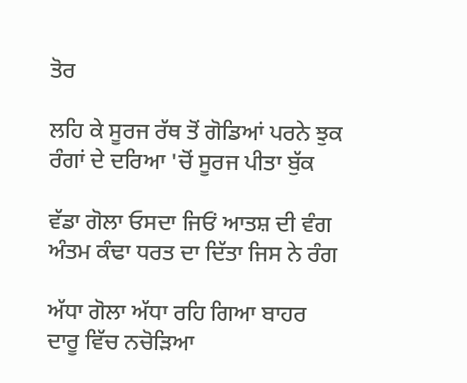ਤੋਰ

ਲਹਿ ਕੇ ਸੂਰਜ ਰੱਥ ਤੋਂ ਗੋਡਿਆਂ ਪਰਨੇ ਝੁਕ
ਰੰਗਾਂ ਦੇ ਦਰਿਆ 'ਚੋਂ ਸੂਰਜ ਪੀਤਾ ਬੁੱਕ

ਵੱਡਾ ਗੋਲਾ ਓਸਦਾ ਜਿਓਂ ਆਤਸ਼ ਦੀ ਵੰਗ
ਅੰਤਮ ਕੰਢਾ ਧਰਤ ਦਾ ਦਿੱਤਾ ਜਿਸ ਨੇ ਰੰਗ

ਅੱਧਾ ਗੋਲਾ ਅੱਧਾ ਰਹਿ ਗਿਆ ਬਾਹਰ
ਦਾਰੂ ਵਿੱਚ ਨਚੋੜਿਆ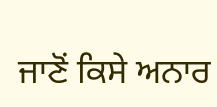ਜਾਣੋਂ ਕਿਸੇ ਅਨਾਰ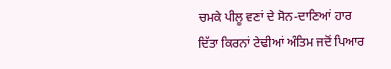ਚਮਕੇ ਪੀਲੂ ਵਣਾਂ ਦੇ ਸੋਨ-ਦਾਣਿਆਂ ਹਾਰ
ਦਿੱਤਾ ਕਿਰਨਾਂ ਟੇਢੀਆਂ ਅੰਤਿਮ ਜਦੋਂ ਪਿਆਰ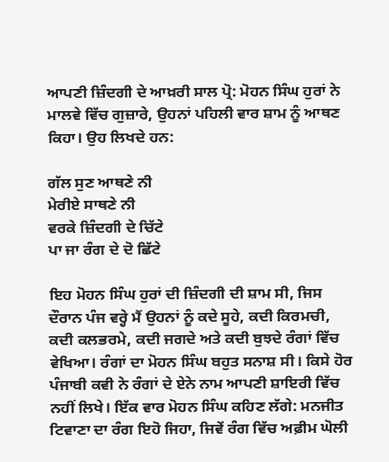ਆਪਣੀ ਜ਼ਿੰਦਗੀ ਦੇ ਆਖ਼ਰੀ ਸਾਲ ਪ੍ਰੋ: ਮੋਹਨ ਸਿੰਘ ਹੁਰਾਂ ਨੇ ਮਾਲਵੇ ਵਿੱਚ ਗੁਜ਼ਾਰੇ, ਉਹਨਾਂ ਪਹਿਲੀ ਵਾਰ ਸ਼ਾਮ ਨੂੰ ਆਥਣ ਕਿਹਾ। ਉਹ ਲਿਖਦੇ ਹਨ:

ਗੱਲ ਸੁਣ ਆਥਣੇ ਨੀ
ਮੇਰੀਏ ਸਾਥਣੇ ਨੀ
ਵਰਕੇ ਜ਼ਿੰਦਗੀ ਦੇ ਚਿੱਟੇ
ਪਾ ਜਾ ਰੰਗ ਦੇ ਦੋ ਛਿੱਟੇ

ਇਹ ਮੋਹਨ ਸਿੰਘ ਹੁਰਾਂ ਦੀ ਜ਼ਿੰਦਗੀ ਦੀ ਸ਼ਾਮ ਸੀ, ਜਿਸ ਦੌਰਾਨ ਪੰਜ ਵਰ੍ਹੇ ਮੈਂ ਉਹਨਾਂ ਨੂੰ ਕਦੇ ਸੂਹੇ, ਕਦੀ ਕਿਰਮਚੀ, ਕਦੀ ਕਲਭਰਮੇ, ਕਦੀ ਜਗਦੇ ਅਤੇ ਕਦੀ ਬੁਝਦੇ ਰੰਗਾਂ ਵਿੱਚ ਵੇਖਿਆ। ਰੰਗਾਂ ਦਾ ਮੋਹਨ ਸਿੰਘ ਬਹੁਤ ਸਨਾਸ਼ ਸੀ। ਕਿਸੇ ਹੋਰ ਪੰਜਾਬੀ ਕਵੀ ਨੇ ਰੰਗਾਂ ਦੇ ਏਨੇ ਨਾਮ ਆਪਣੀ ਸ਼ਾਇਰੀ ਵਿੱਚ ਨਹੀਂ ਲਿਖੇ। ਇੱਕ ਵਾਰ ਮੋਹਨ ਸਿੰਘ ਕਹਿਣ ਲੱਗੇ: ਮਨਜੀਤ ਟਿਵਾਣਾ ਦਾ ਰੰਗ ਇਹੋ ਜਿਹਾ, ਜਿਵੇਂ ਰੰਗ ਵਿੱਚ ਅਫ਼ੀਮ ਘੋਲੀ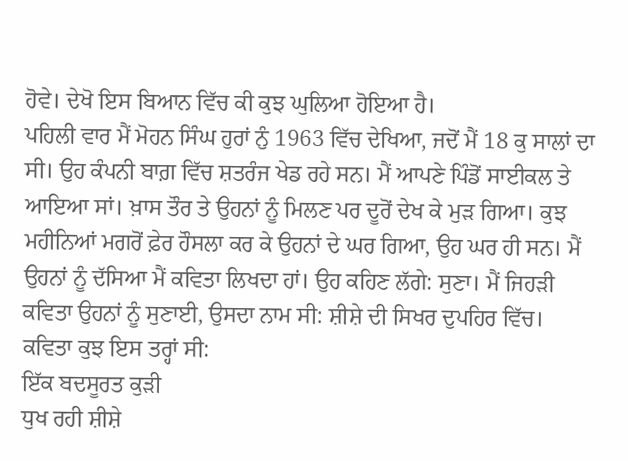ਹੋਵੇ। ਦੇਖੋ ਇਸ ਬਿਆਨ ਵਿੱਚ ਕੀ ਕੁਝ ਘੁਲਿਆ ਹੋਇਆ ਹੈ।
ਪਹਿਲੀ ਵਾਰ ਮੈਂ ਮੋਹਨ ਸਿੰਘ ਹੁਰਾਂ ਨੁੰ 1963 ਵਿੱਚ ਦੇਖਿਆ, ਜਦੋਂ ਮੈਂ 18 ਕੁ ਸਾਲਾਂ ਦਾ ਸੀ। ਉਹ ਕੰਪਨੀ ਬਾਗ਼ ਵਿੱਚ ਸ਼ਤਰੰਜ ਖੇਡ ਰਹੇ ਸਨ। ਮੈਂ ਆਪਣੇ ਪਿੰਡੋਂ ਸਾਈਕਲ ਤੇ ਆਇਆ ਸਾਂ। ਖ਼ਾਸ ਤੌਰ ਤੇ ਉਹਨਾਂ ਨੂੰ ਮਿਲਣ ਪਰ ਦੂਰੋਂ ਦੇਖ ਕੇ ਮੁੜ ਗਿਆ। ਕੁਝ ਮਹੀਨਿਆਂ ਮਗਰੋਂ ਫ਼ੇਰ ਹੌਸਲਾ ਕਰ ਕੇ ਉਹਨਾਂ ਦੇ ਘਰ ਗਿਆ, ਉਹ ਘਰ ਹੀ ਸਨ। ਮੈਂ ਉਹਨਾਂ ਨੂੰ ਦੱਸਿਆ ਮੈਂ ਕਵਿਤਾ ਲਿਖਦਾ ਹਾਂ। ਉਹ ਕਹਿਣ ਲੱਗੇ: ਸੁਣਾ। ਮੈਂ ਜਿਹੜੀ ਕਵਿਤਾ ਉਹਨਾਂ ਨੂੰ ਸੁਣਾਈ, ਉਸਦਾ ਨਾਮ ਸੀ: ਸ਼ੀਸ਼ੇ ਦੀ ਸਿਖਰ ਦੁਪਹਿਰ ਵਿੱਚ। ਕਵਿਤਾ ਕੁਝ ਇਸ ਤਰ੍ਹਾਂ ਸੀ:
ਇੱਕ ਬਦਸੂਰਤ ਕੁੜੀ
ਧੁਖ ਰਹੀ ਸ਼ੀਸ਼ੇ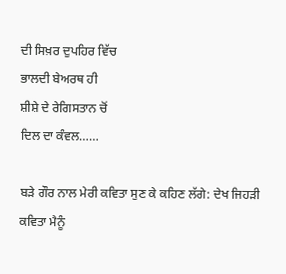ਦੀ ਸਿਖ਼ਰ ਦੁਪਹਿਰ ਵਿੱਚ
ਭਾਲਦੀ ਬੇਅਰਥ ਹੀ
ਸ਼ੀਸ਼ੇ ਦੇ ਰੇਗਿਸਤਾਨ ਚੋਂ
ਦਿਲ ਦਾ ਕੰਵਲ……

ਬੜੇ ਗੌਰ ਨਾਲ ਮੇਰੀ ਕਵਿਤਾ ਸੁਣ ਕੇ ਕਹਿਣ ਲੱਗੇ: ਦੇਖ ਜਿਹੜੀ ਕਵਿਤਾ ਮੈਨੂੰ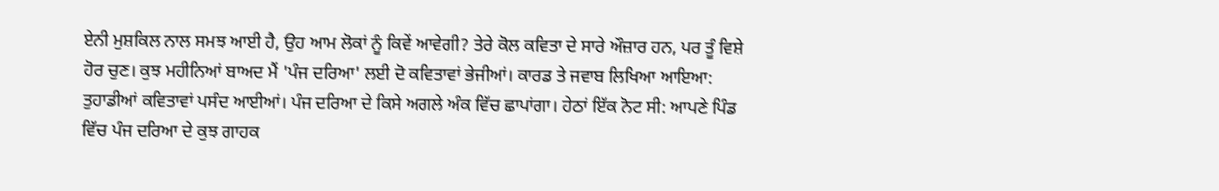ਏਨੀ ਮੁਸ਼ਕਿਲ ਨਾਲ ਸਮਝ ਆਈ ਹੈ, ਉਹ ਆਮ ਲੋਕਾਂ ਨੂੰ ਕਿਵੇਂ ਆਵੇਗੀ? ਤੇਰੇ ਕੋਲ ਕਵਿਤਾ ਦੇ ਸਾਰੇ ਔਜ਼ਾਰ ਹਨ, ਪਰ ਤੂੰ ਵਿਸ਼ੇ ਹੋਰ ਚੁਣ। ਕੁਝ ਮਹੀਨਿਆਂ ਬਾਅਦ ਮੈਂ 'ਪੰਜ ਦਰਿਆ' ਲਈ ਦੋ ਕਵਿਤਾਵਾਂ ਭੇਜੀਆਂ। ਕਾਰਡ ਤੇ ਜਵਾਬ ਲਿਖਿਆ ਆਇਆ: ਤੁਹਾਡੀਆਂ ਕਵਿਤਾਵਾਂ ਪਸੰਦ ਆਈਆਂ। ਪੰਜ ਦਰਿਆ ਦੇ ਕਿਸੇ ਅਗਲੇ ਅੰਕ ਵਿੱਚ ਛਾਪਾਂਗਾ। ਹੇਠਾਂ ਇੱਕ ਨੋਟ ਸੀ: ਆਪਣੇ ਪਿੰਡ ਵਿੱਚ ਪੰਜ ਦਰਿਆ ਦੇ ਕੁਝ ਗਾਹਕ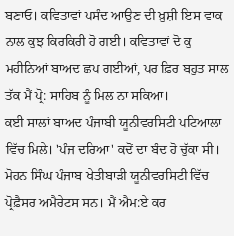ਬਣਾਓ। ਕਵਿਤਾਵਾਂ ਪਸੰਦ ਆਉਣ ਦੀ ਖ਼ੁਸ਼ੀ ਇਸ ਵਾਕ ਨਾਲ ਕੁਝ ਕਿਰਕਿਰੀ ਹੋ ਗਈ। ਕਵਿਤਾਵਾਂ ਦੋ ਕੁ ਮਹੀਨਿਆਂ ਬਾਅਦ ਛਪ ਗਈਆਂ, ਪਰ ਫ਼ਿਰ ਬਹੁਤ ਸਾਲ ਤੱਕ ਮੈਂ ਪ੍ਰੋ: ਸਾਹਿਬ ਨੂੰ ਮਿਲ ਨਾ ਸਕਿਆ।
ਕਈ ਸਾਲਾਂ ਬਾਅਦ ਪੰਜਾਬੀ ਯੂਨੀਵਰਸਿਟੀ ਪਟਿਆਲਾ ਵਿੱਚ ਮਿਲੇ। 'ਪੰਜ ਦਰਿਆ' ਕਦੋਂ ਦਾ ਬੰਦ ਹੋ ਚੁੱਕਾ ਸੀ। ਮੋਹਨ ਸਿੰਘ ਪੰਜਾਬ ਖੇਤੀਬਾੜੀ ਯੂਨੀਵਰਸਿਟੀ ਵਿੱਚ ਪ੍ਰੋਫ਼ੈਸਰ ਅਮੈਰੇਟਸ ਸਨ। ਮੈਂ ਐਮ:ਏ ਕਰ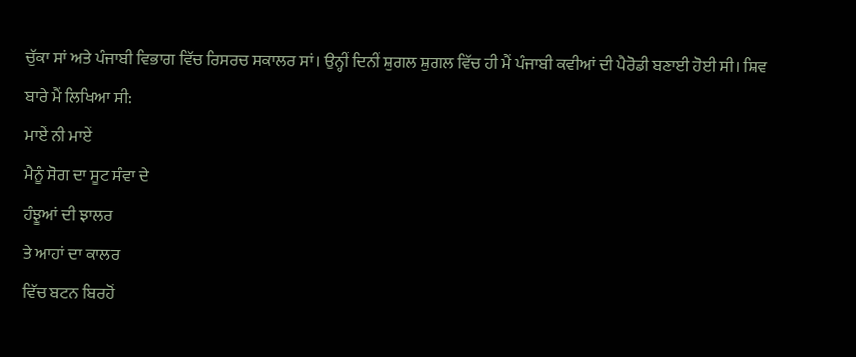ਚੁੱਕਾ ਸਾਂ ਅਤੇ ਪੰਜਾਬੀ ਵਿਭਾਗ ਵਿੱਚ ਰਿਸਰਚ ਸਕਾਲਰ ਸਾਂ। ਉਨ੍ਹੀਂ ਦਿਨੀਂ ਸ਼ੁਗਲ ਸ਼ੁਗਲ ਵਿੱਚ ਹੀ ਮੈਂ ਪੰਜਾਬੀ ਕਵੀਆਂ ਦੀ ਪੈਰੋਡੀ ਬਣਾਈ ਹੋਈ ਸੀ। ਸ਼ਿਵ ਬਾਰੇ ਮੈਂ ਲਿਖਿਆ ਸੀ:
ਮਾਏਂ ਨੀ ਮਾਏਂ
ਮੈਨੂੰ ਸੋਗ ਦਾ ਸੂਟ ਸੰਵਾ ਦੇ
ਹੰਝੂਆਂ ਦੀ ਝਾਲਰ
ਤੇ ਆਹਾਂ ਦਾ ਕਾਲਰ
ਵਿੱਚ ਬਟਨ ਬਿਰਹੋਂ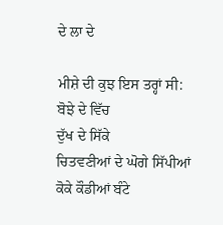ਦੇ ਲਾ ਦੇ

ਮੀਸ਼ੇ ਦੀ ਕੁਝ ਇਸ ਤਰ੍ਹਾਂ ਸੀ:
ਬੋਝੇ ਦੇ ਵਿੱਚ
ਦੁੱਖ ਦੇ ਸਿੱਕੇ
ਚਿਤਵਣੀਆਂ ਦੇ ਘੋਗੇ ਸਿੱਪੀਆਂ
ਕੋਕੇ ਕੌਡੀਆਂ ਬੰਟੇ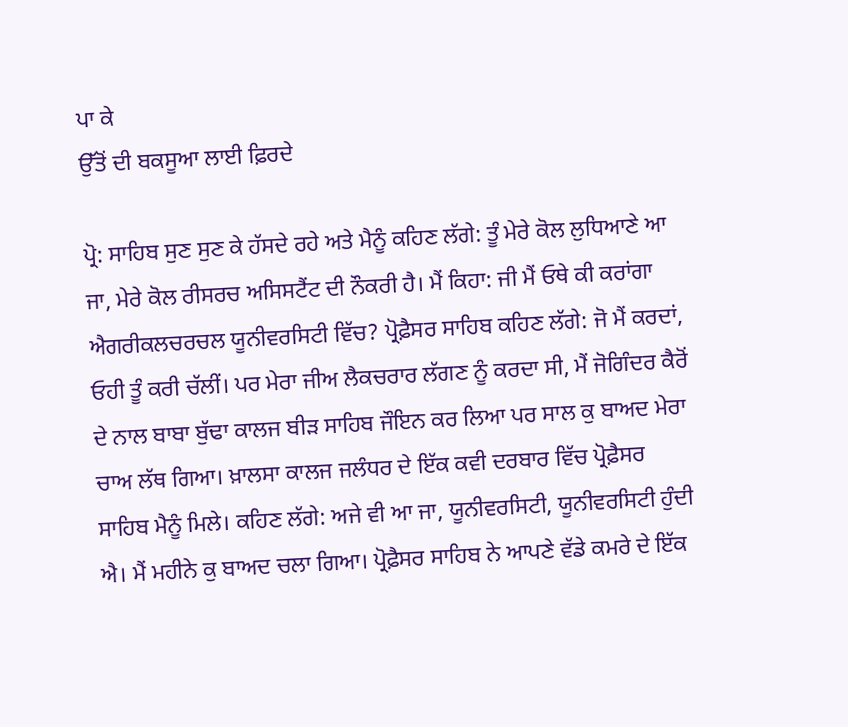ਪਾ ਕੇ
ਉੱਤੋਂ ਦੀ ਬਕਸੂਆ ਲਾਈ ਫ਼ਿਰਦੇ

ਪ੍ਰੋ: ਸਾਹਿਬ ਸੁਣ ਸੁਣ ਕੇ ਹੱਸਦੇ ਰਹੇ ਅਤੇ ਮੈਨੂੰ ਕਹਿਣ ਲੱਗੇ: ਤੂੰ ਮੇਰੇ ਕੋਲ ਲੁਧਿਆਣੇ ਆ ਜਾ, ਮੇਰੇ ਕੋਲ ਰੀਸਰਚ ਅਸਿਸਟੈਂਟ ਦੀ ਨੌਕਰੀ ਹੈ। ਮੈਂ ਕਿਹਾ: ਜੀ ਮੈਂ ਓਥੇ ਕੀ ਕਰਾਂਗਾ ਐਗਰੀਕਲਚਰਚਲ ਯੂਨੀਵਰਸਿਟੀ ਵਿੱਚ? ਪ੍ਰੋਫ਼ੈਸਰ ਸਾਹਿਬ ਕਹਿਣ ਲੱਗੇ: ਜੋ ਮੈਂ ਕਰਦਾਂ, ਓਹੀ ਤੂੰ ਕਰੀ ਚੱਲੀਂ। ਪਰ ਮੇਰਾ ਜੀਅ ਲੈਕਚਰਾਰ ਲੱਗਣ ਨੂੰ ਕਰਦਾ ਸੀ, ਮੈਂ ਜੋਗਿੰਦਰ ਕੈਰੋਂ ਦੇ ਨਾਲ ਬਾਬਾ ਬੁੱਢਾ ਕਾਲਜ ਬੀੜ ਸਾਹਿਬ ਜੌਇਨ ਕਰ ਲਿਆ ਪਰ ਸਾਲ ਕੁ ਬਾਅਦ ਮੇਰਾ ਚਾਅ ਲੱਥ ਗਿਆ। ਖ਼ਾਲਸਾ ਕਾਲਜ ਜਲੰਧਰ ਦੇ ਇੱਕ ਕਵੀ ਦਰਬਾਰ ਵਿੱਚ ਪ੍ਰੋਫ਼ੈਸਰ ਸਾਹਿਬ ਮੈਨੂੰ ਮਿਲੇ। ਕਹਿਣ ਲੱਗੇ: ਅਜੇ ਵੀ ਆ ਜਾ, ਯੂਨੀਵਰਸਿਟੀ, ਯੂਨੀਵਰਸਿਟੀ ਹੁੰਦੀ ਐ। ਮੈਂ ਮਹੀਨੇ ਕੁ ਬਾਅਦ ਚਲਾ ਗਿਆ। ਪ੍ਰੋਫ਼ੈਸਰ ਸਾਹਿਬ ਨੇ ਆਪਣੇ ਵੱਡੇ ਕਮਰੇ ਦੇ ਇੱਕ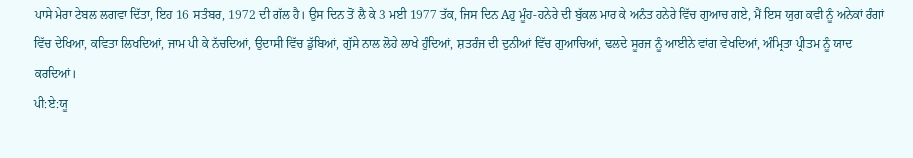ਪਾਸੇ ਮੇਰਾ ਟੇਬਲ ਲਗਵਾ ਦਿੱਤਾ, ਇਹ 16 ਸਤੰਬਰ, 1972 ਦੀ ਗੱਲ ਹੈ। ਉਸ ਦਿਨ ਤੋਂ ਲੈ ਕੇ 3 ਮਈ 1977 ਤੱਕ, ਜਿਸ ਦਿਨ Aਹੁ ਮੂੰਹ-ਹਨੇਰੇ ਦੀ ਬੁੱਕਲ ਮਾਰ ਕੇ ਅਨੰਤ ਹਨੇਰੇ ਵਿੱਚ ਗੁਆਚ ਗਏ, ਮੈਂ ਇਸ ਯੁਗ ਕਵੀ ਨੂੰ ਅਨੇਕਾਂ ਰੰਗਾਂ ਵਿੱਚ ਦੇਖਿਆ, ਕਵਿਤਾ ਲਿਖਦਿਆਂ, ਜਾਮ ਪੀ ਕੇ ਨੱਚਦਿਆਂ, ਉਦਾਸੀ ਵਿੱਚ ਡੁੱਬਿਆਂ, ਗੁੱਸੇ ਨਾਲ ਲੋਹੇ ਲਾਖੇ ਹੁੰਦਿਆਂ, ਸ਼ਤਰੰਜ ਦੀ ਦੁਨੀਆਂ ਵਿੱਚ ਗੁਆਚਿਆਂ, ਢਲਦੇ ਸੂਰਜ ਨੂੰ ਆਈਨੇ ਵਾਂਗ ਵੇਖਦਿਆਂ, ਅੰਮ੍ਰਿਤਾ ਪ੍ਰੀਤਮ ਨੂੰ ਯਾਦ ਕਰਦਿਆਂ।
ਪੀ:ਏ:ਯੂ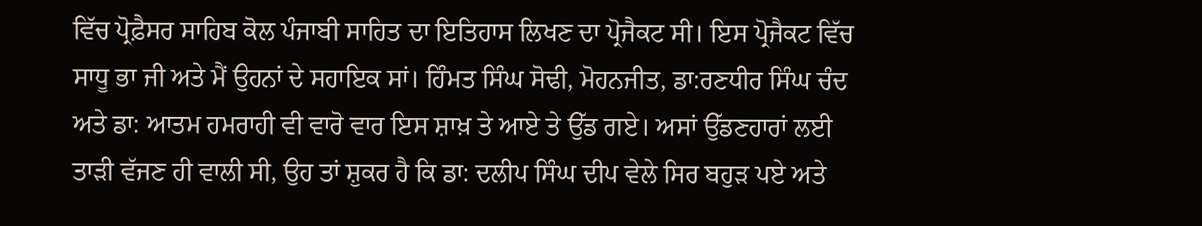ਵਿੱਚ ਪ੍ਰੋਫ਼ੈਸਰ ਸਾਹਿਬ ਕੋਲ ਪੰਜਾਬੀ ਸਾਹਿਤ ਦਾ ਇਤਿਹਾਸ ਲਿਖਣ ਦਾ ਪ੍ਰੋਜੈਕਟ ਸੀ। ਇਸ ਪ੍ਰੋਜੈਕਟ ਵਿੱਚ ਸਾਧੂ ਭਾ ਜੀ ਅਤੇ ਮੈਂ ਉਹਨਾਂ ਦੇ ਸਹਾਇਕ ਸਾਂ। ਹਿੰਮਤ ਸਿੰਘ ਸੋਢੀ, ਮੋਹਨਜੀਤ, ਡਾ:ਰਣਧੀਰ ਸਿੰਘ ਚੰਦ ਅਤੇ ਡਾ: ਆਤਮ ਹਮਰਾਹੀ ਵੀ ਵਾਰੋ ਵਾਰ ਇਸ ਸ਼ਾਖ਼ ਤੇ ਆਏ ਤੇ ਉੱਡ ਗਏ। ਅਸਾਂ ਉੱਡਣਹਾਰਾਂ ਲਈ ਤਾੜੀ ਵੱਜਣ ਹੀ ਵਾਲੀ ਸੀ, ਉਹ ਤਾਂ ਸ਼ੁਕਰ ਹੈ ਕਿ ਡਾ: ਦਲੀਪ ਸਿੰਘ ਦੀਪ ਵੇਲੇ ਸਿਰ ਬਹੁੜ ਪਏ ਅਤੇ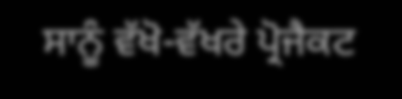ਸਾਨੂੰ ਵੱਖੋ-ਵੱਖਰੇ ਪ੍ਰੋਜੈਕਟ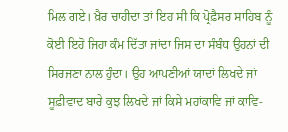ਮਿਲ ਗਏ। ਖ਼ੈਰ ਚਾਹੀਦਾ ਤਾਂ ਇਹ ਸੀ ਕਿ ਪ੍ਰੋਫ਼ੈਸਰ ਸਾਹਿਬ ਨੂੰ ਕੋਈ ਇਹੋ ਜਿਹਾ ਕੰਮ ਦਿੱਤਾ ਜਾਂਦਾ ਜਿਸ ਦਾ ਸੰਬੰਧ ਉਹਨਾਂ ਦੀ ਸਿਰਜਣਾ ਨਾਲ ਹੁੰਦਾ। ਉਹ ਆਪਣੀਆਂ ਯਾਦਾਂ ਲਿਖਦੇ ਜਾਂ ਸੂਫ਼ੀਵਾਦ ਬਾਰੇ ਕੁਝ ਲਿਖਦੇ ਜਾਂ ਕਿਸੇ ਮਹਾਂਕਾਵਿ ਜਾਂ ਕਾਵਿ-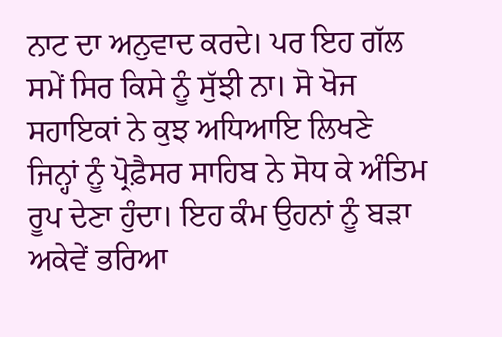ਨਾਟ ਦਾ ਅਨੁਵਾਦ ਕਰਦੇ। ਪਰ ਇਹ ਗੱਲ ਸਮੇਂ ਸਿਰ ਕਿਸੇ ਨੂੰ ਸੁੱਝੀ ਨਾ। ਸੋ ਖੋਜ ਸਹਾਇਕਾਂ ਨੇ ਕੁਝ ਅਧਿਆਇ ਲਿਖਣੇ ਜਿਨ੍ਹਾਂ ਨੂੰ ਪ੍ਰੋਫ਼ੈਸਰ ਸਾਹਿਬ ਨੇ ਸੋਧ ਕੇ ਅੰਤਿਮ ਰੂਪ ਦੇਣਾ ਹੁੰਦਾ। ਇਹ ਕੰਮ ਉਹਨਾਂ ਨੂੰ ਬੜਾ ਅਕੇਵੇਂ ਭਰਿਆ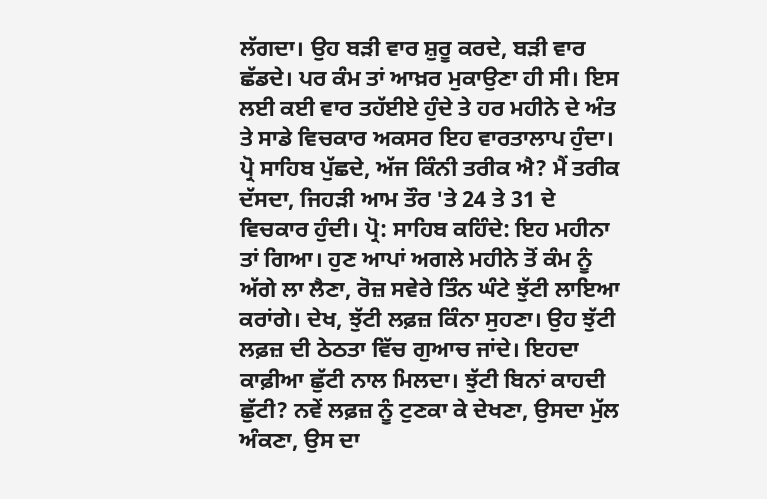ਲੱਗਦਾ। ਉਹ ਬੜੀ ਵਾਰ ਸ਼ੁਰੂ ਕਰਦੇ, ਬੜੀ ਵਾਰ ਛੱਡਦੇ। ਪਰ ਕੰਮ ਤਾਂ ਆਖ਼ਰ ਮੁਕਾਉਣਾ ਹੀ ਸੀ। ਇਸ ਲਈ ਕਈ ਵਾਰ ਤਹੱਈਏ ਹੁੰਦੇ ਤੇ ਹਰ ਮਹੀਨੇ ਦੇ ਅੰਤ ਤੇ ਸਾਡੇ ਵਿਚਕਾਰ ਅਕਸਰ ਇਹ ਵਾਰਤਾਲਾਪ ਹੁੰਦਾ। ਪ੍ਰੋ ਸਾਹਿਬ ਪੁੱਛਦੇ, ਅੱਜ ਕਿੰਨੀ ਤਰੀਕ ਐ? ਮੈਂ ਤਰੀਕ ਦੱਸਦਾ, ਜਿਹੜੀ ਆਮ ਤੌਰ 'ਤੇ 24 ਤੇ 31 ਦੇ ਵਿਚਕਾਰ ਹੁੰਦੀ। ਪ੍ਰੋ: ਸਾਹਿਬ ਕਹਿੰਦੇ: ਇਹ ਮਹੀਨਾ ਤਾਂ ਗਿਆ। ਹੁਣ ਆਪਾਂ ਅਗਲੇ ਮਹੀਨੇ ਤੋਂ ਕੰਮ ਨੂੰ ਅੱਗੇ ਲਾ ਲੈਣਾ, ਰੋਜ਼ ਸਵੇਰੇ ਤਿੰਨ ਘੰਟੇ ਝੁੱਟੀ ਲਾਇਆ ਕਰਾਂਗੇ। ਦੇਖ, ਝੁੱਟੀ ਲਫ਼ਜ਼ ਕਿੰਨਾ ਸੁਹਣਾ। ਉਹ ਝੁੱਟੀ ਲਫ਼ਜ਼ ਦੀ ਠੇਠਤਾ ਵਿੱਚ ਗੁਆਚ ਜਾਂਦੇ। ਇਹਦਾ ਕਾਫ਼ੀਆ ਛੁੱਟੀ ਨਾਲ ਮਿਲਦਾ। ਝੁੱਟੀ ਬਿਨਾਂ ਕਾਹਦੀ ਛੁੱਟੀ? ਨਵੇਂ ਲਫ਼ਜ਼ ਨੂੰ ਟੁਣਕਾ ਕੇ ਦੇਖਣਾ, ਉਸਦਾ ਮੁੱਲ ਅੰਕਣਾ, ਉਸ ਦਾ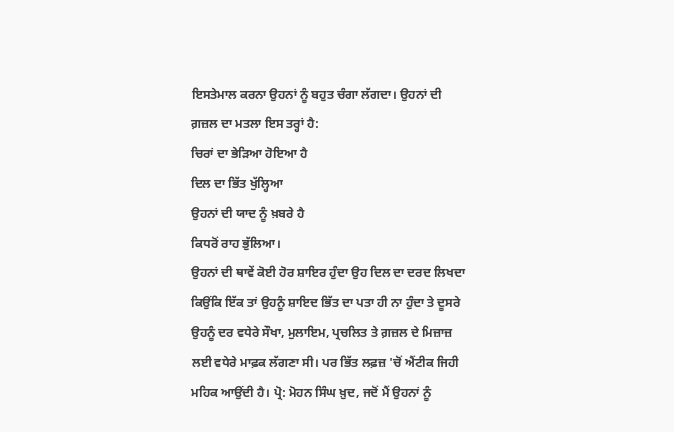ਇਸਤੇਮਾਲ ਕਰਨਾ ਉਹਨਾਂ ਨੂੰ ਬਹੁਤ ਚੰਗਾ ਲੱਗਦਾ। ਉਹਨਾਂ ਦੀ ਗ਼ਜ਼ਲ ਦਾ ਮਤਲਾ ਇਸ ਤਰ੍ਹਾਂ ਹੈ:
ਚਿਰਾਂ ਦਾ ਭੇੜਿਆ ਹੋਇਆ ਹੈ
ਦਿਲ ਦਾ ਭਿੱਤ ਖੁੱਲ੍ਹਿਆ
ਉਹਨਾਂ ਦੀ ਯਾਦ ਨੂੰ ਖ਼ਬਰੇ ਹੈ
ਕਿਧਰੋਂ ਰਾਹ ਭੁੱਲਿਆ।
ਉਹਨਾਂ ਦੀ ਥਾਵੇਂ ਕੋਈ ਹੋਰ ਸ਼ਾਇਰ ਹੁੰਦਾ ਉਹ ਦਿਲ ਦਾ ਦਰਦ ਲਿਖਦਾ ਕਿਉਂਕਿ ਇੱਕ ਤਾਂ ਉਹਨੂੰ ਸ਼ਾਇਦ ਭਿੱਤ ਦਾ ਪਤਾ ਹੀ ਨਾ ਹੁੰਦਾ ਤੇ ਦੂਸਰੇ ਉਹਨੂੰ ਦਰ ਵਧੇਰੇ ਸੌਖਾ, ਮੁਲਾਇਮ, ਪ੍ਰਚਲਿਤ ਤੇ ਗ਼ਜ਼ਲ ਦੇ ਮਿਜ਼ਾਜ਼ ਲਈ ਵਧੇਰੇ ਮਾਫ਼ਕ ਲੱਗਣਾ ਸੀ। ਪਰ ਭਿੱਤ ਲਫ਼ਜ਼ 'ਚੋਂ ਐਂਟੀਕ ਜਿਹੀ ਮਹਿਕ ਆਉਂਦੀ ਹੈ। ਪ੍ਰੋ: ਮੋਹਨ ਸਿੰਘ ਖ਼ੁਦ, ਜਦੋਂ ਮੈਂ ਉਹਨਾਂ ਨੂੰ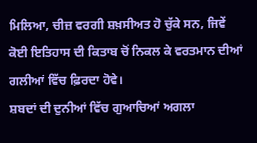ਮਿਲਿਆ, ਚੀਜ਼ ਵਰਗੀ ਸ਼ਖ਼ਸੀਅਤ ਹੋ ਚੁੱਕੇ ਸਨ, ਜਿਵੇਂ ਕੋਈ ਇਤਿਹਾਸ ਦੀ ਕਿਤਾਬ ਚੋਂ ਨਿਕਲ ਕੇ ਵਰਤਮਾਨ ਦੀਆਂ ਗਲੀਆਂ ਵਿੱਚ ਫ਼ਿਰਦਾ ਹੋਵੇ।
ਸ਼ਬਦਾਂ ਦੀ ਦੁਨੀਆਂ ਵਿੱਚ ਗੁਆਚਿਆਂ ਅਗਲਾ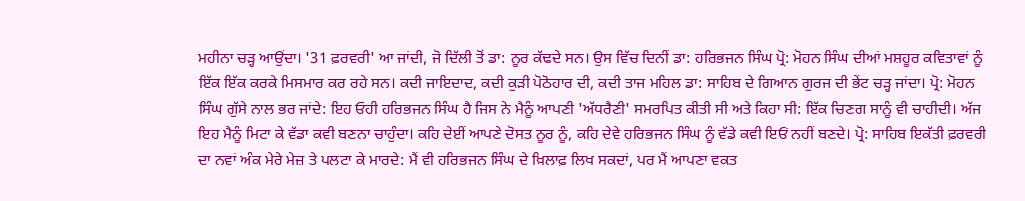ਮਹੀਨਾ ਚੜ੍ਹ ਆਉਂਦਾ। '31 ਫ਼ਰਵਰੀ' ਆ ਜਾਂਦੀ, ਜੋ ਦਿੱਲੀ ਤੋਂ ਡਾ: ਨੂਰ ਕੱਢਦੇ ਸਨ। ਉਸ ਵਿੱਚ ਦਿਨੀਂ ਡਾ: ਹਰਿਭਜਨ ਸਿੰਘ ਪ੍ਰੋ: ਮੋਹਨ ਸਿੰਘ ਦੀਆਂ ਮਸ਼ਹੂਰ ਕਵਿਤਾਵਾਂ ਨੂੰ ਇੱਕ ਇੱਕ ਕਰਕੇ ਮਿਸਮਾਰ ਕਰ ਰਹੇ ਸਨ। ਕਦੀ ਜਾਇਦਾਦ, ਕਦੀ ਕੁੜੀ ਪੋਠੋਹਾਰ ਦੀ, ਕਦੀ ਤਾਜ ਮਹਿਲ ਡਾ: ਸਾਹਿਬ ਦੇ ਗਿਆਨ ਗੁਰਜ ਦੀ ਭੇਂਟ ਚੜ੍ਹ ਜਾਂਦਾ। ਪ੍ਰੋ: ਮੋਹਨ ਸਿੰਘ ਗੁੱਸੇ ਨਾਲ ਭਰ ਜਾਂਦੇ: ਇਹ ਓਹੀ ਹਰਿਭਜਨ ਸਿੰਘ ਹੈ ਜਿਸ ਨੇ ਮੈਨੂੰ ਆਪਣੀ 'ਅੱਧਰੈਣੀ' ਸਮਰਪਿਤ ਕੀਤੀ ਸੀ ਅਤੇ ਕਿਹਾ ਸੀ: ਇੱਕ ਚਿਣਗ ਸਾਨੂੰ ਵੀ ਚਾਹੀਦੀ। ਅੱਜ ਇਹ ਮੈਨੂੰ ਮਿਟਾ ਕੇ ਵੱਡਾ ਕਵੀ ਬਣਨਾ ਚਾਹੁੰਦਾ। ਕਹਿ ਦੇਈਂ ਆਪਣੇ ਦੋਸਤ ਨੂਰ ਨੂੰ, ਕਹਿ ਦੇਵੇ ਹਰਿਭਜਨ ਸਿੰਘ ਨੂੰ ਵੱਡੇ ਕਵੀ ਇਓਂ ਨਹੀਂ ਬਣਦੇ। ਪ੍ਰੋ: ਸਾਹਿਬ ਇਕੱਤੀ ਫ਼ਰਵਰੀ ਦਾ ਨਵਾਂ ਅੰਕ ਮੇਰੇ ਮੇਜ਼ ਤੇ ਪਲਟਾ ਕੇ ਮਾਰਦੇ: ਮੈਂ ਵੀ ਹਰਿਭਜਨ ਸਿੰਘ ਦੇ ਖ਼ਿਲਾਫ਼ ਲਿਖ ਸਕਦਾਂ, ਪਰ ਮੈਂ ਆਪਣਾ ਵਕਤ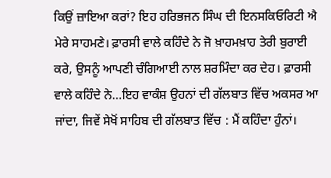ਕਿਉਂ ਜ਼ਾਇਆ ਕਰਾਂ? ਇਹ ਹਰਿਭਜਨ ਸਿੰਘ ਦੀ ਇਨਸਕਿਓਰਿਟੀ ਐ ਮੇਰੇ ਸਾਹਮਣੇ। ਫ਼ਾਰਸੀ ਵਾਲੇ ਕਹਿੰਦੇ ਨੇ ਜੋ ਖ਼ਾਹਮਖ਼ਾਹ ਤੇਰੀ ਬੁਰਾਈ ਕਰੇ, ਉਸਨੂੰ ਆਪਣੀ ਚੰਗਿਆਈ ਨਾਲ ਸ਼ਰਮਿੰਦਾ ਕਰ ਦੇਹ। ਫ਼ਾਰਸੀ ਵਾਲੇ ਕਹਿੰਦੇ ਨੇ…ਇਹ ਵਾਕੰਸ਼ ਉਹਨਾਂ ਦੀ ਗੱਲਬਾਤ ਵਿੱਚ ਅਕਸਰ ਆ ਜਾਂਦਾ, ਜਿਵੇਂ ਸੇਖੋਂ ਸਾਹਿਬ ਦੀ ਗੱਲਬਾਤ ਵਿੱਚ : ਮੈਂ ਕਹਿੰਦਾ ਹੁੰਨਾਂ।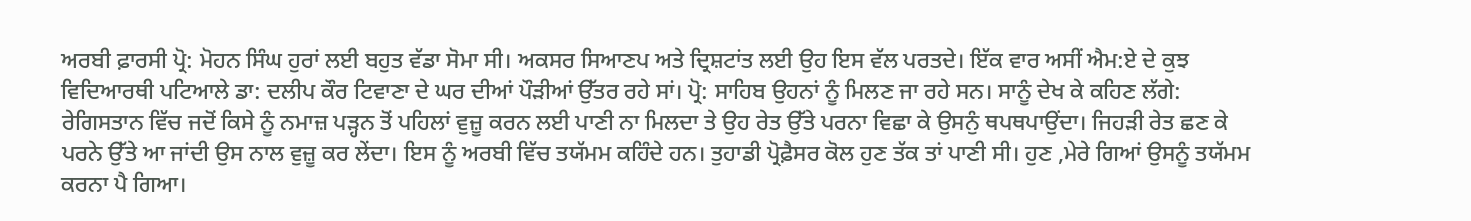ਅਰਬੀ ਫ਼ਾਰਸੀ ਪ੍ਰੋ: ਮੋਹਨ ਸਿੰਘ ਹੁਰਾਂ ਲਈ ਬਹੁਤ ਵੱਡਾ ਸੋਮਾ ਸੀ। ਅਕਸਰ ਸਿਆਣਪ ਅਤੇ ਦ੍ਰਿਸ਼ਟਾਂਤ ਲਈ ਉਹ ਇਸ ਵੱਲ ਪਰਤਦੇ। ਇੱਕ ਵਾਰ ਅਸੀਂ ਐਮ:ਏ ਦੇ ਕੁਝ ਵਿਦਿਆਰਥੀ ਪਟਿਆਲੇ ਡਾ: ਦਲੀਪ ਕੌਰ ਟਿਵਾਣਾ ਦੇ ਘਰ ਦੀਆਂ ਪੌੜੀਆਂ ਉੱਤਰ ਰਹੇ ਸਾਂ। ਪ੍ਰੋ: ਸਾਹਿਬ ਉਹਨਾਂ ਨੂੰ ਮਿਲਣ ਜਾ ਰਹੇ ਸਨ। ਸਾਨੂੰ ਦੇਖ ਕੇ ਕਹਿਣ ਲੱਗੇ: ਰੇਗਿਸਤਾਨ ਵਿੱਚ ਜਦੋਂ ਕਿਸੇ ਨੂੰ ਨਮਾਜ਼ ਪੜ੍ਹਨ ਤੋਂ ਪਹਿਲਾਂ ਵੁਜ਼ੂ ਕਰਨ ਲਈ ਪਾਣੀ ਨਾ ਮਿਲਦਾ ਤੇ ਉਹ ਰੇਤ ਉੱਤੇ ਪਰਨਾ ਵਿਛਾ ਕੇ ਉਸਨੁੰ ਥਪਥਪਾਉਂਦਾ। ਜਿਹੜੀ ਰੇਤ ਛਣ ਕੇ ਪਰਨੇ ਉੱਤੇ ਆ ਜਾਂਦੀ ਉਸ ਨਾਲ ਵੁਜ਼ੂ ਕਰ ਲੇਂਦਾ। ਇਸ ਨੂੰ ਅਰਬੀ ਵਿੱਚ ਤਯੱਮਮ ਕਹਿੰਦੇ ਹਨ। ਤੁਹਾਡੀ ਪ੍ਰੋਫ਼ੈਸਰ ਕੋਲ ਹੁਣ ਤੱਕ ਤਾਂ ਪਾਣੀ ਸੀ। ਹੁਣ ,ਮੇਰੇ ਗਿਆਂ ਉਸਨੂੰ ਤਯੱਮਮ ਕਰਨਾ ਪੈ ਗਿਆ।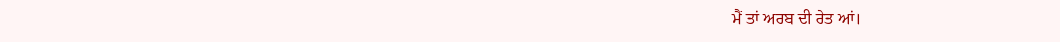ਮੈਂ ਤਾਂ ਅਰਬ ਦੀ ਰੇਤ ਆਂ।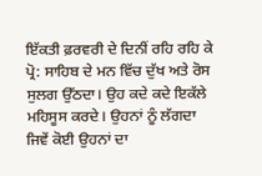ਇੱਕਤੀ ਫ਼ਰਵਰੀ ਦੇ ਦਿਨੀਂ ਰਹਿ ਰਹਿ ਕੇ ਪ੍ਰੋ: ਸਾਹਿਬ ਦੇ ਮਨ ਵਿੱਚ ਦੁੱਖ ਅਤੇ ਰੋਸ ਸੁਲਗ ਉੱਠਦਾ। ਉਹ ਕਦੇ ਕਦੇ ਇਕੱਲੇ ਮਹਿਸੂਸ ਕਰਦੇ। ਉਹਨਾਂ ਨੂੰ ਲੱਗਦਾ ਜਿਵੇਂ ਕੋਈ ਉਹਨਾਂ ਦਾ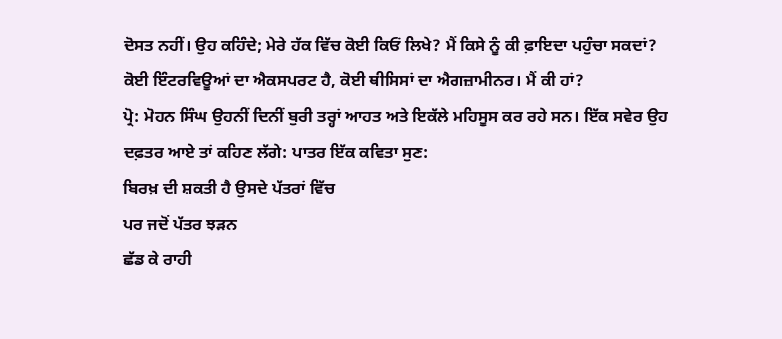ਦੋਸਤ ਨਹੀਂ। ਉਹ ਕਹਿੰਦੇ; ਮੇਰੇ ਹੱਕ ਵਿੱਚ ਕੋਈ ਕਿਓਂ ਲਿਖੇ? ਮੈਂ ਕਿਸੇ ਨੂੰ ਕੀ ਫ਼ਾਇਦਾ ਪਹੁੰਚਾ ਸਕਦਾਂ? ਕੋਈ ਇੰਟਰਵਿਊਆਂ ਦਾ ਐਕਸਪਰਟ ਹੈ, ਕੋਈ ਥੀਸਿਸਾਂ ਦਾ ਐਗਜ਼ਾਮੀਨਰ। ਮੈਂ ਕੀ ਹਾਂ?
ਪ੍ਰੋ: ਮੋਹਨ ਸਿੰਘ ਉਹਨੀਂ ਦਿਨੀਂ ਬੁਰੀ ਤਰ੍ਹਾਂ ਆਹਤ ਅਤੇ ਇਕੱਲੇ ਮਹਿਸੂਸ ਕਰ ਰਹੇ ਸਨ। ਇੱਕ ਸਵੇਰ ਉਹ ਦਫ਼ਤਰ ਆਏ ਤਾਂ ਕਹਿਣ ਲੱਗੇ: ਪਾਤਰ ਇੱਕ ਕਵਿਤਾ ਸੁਣ:
ਬਿਰਖ਼ ਦੀ ਸ਼ਕਤੀ ਹੈ ਉਸਦੇ ਪੱਤਰਾਂ ਵਿੱਚ
ਪਰ ਜਦੋਂ ਪੱਤਰ ਝੜਨ
ਛੱਡ ਕੇ ਰਾਹੀ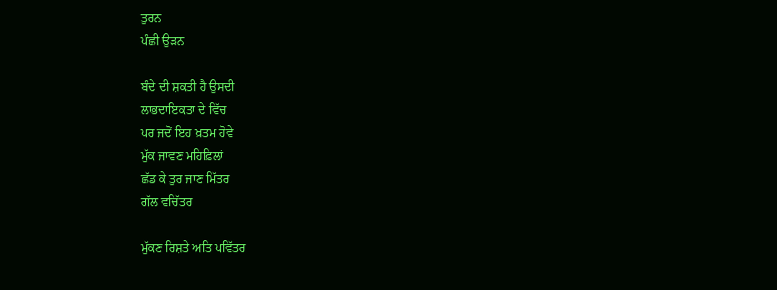ਤੁਰਨ
ਪੰਛੀ ਉੜਨ

ਬੰਦੇ ਦੀ ਸ਼ਕਤੀ ਹੈ ਉਸਦੀ
ਲਾਭਦਾਇਕਤਾ ਦੇ ਵਿੱਚ
ਪਰ ਜਦੋਂ ਇਹ ਖ਼ਤਮ ਹੋਵੇ
ਮੁੱਕ ਜਾਵਣ ਮਹਿਫ਼ਿਲਾਂ
ਛੱਡ ਕੇ ਤੁਰ ਜਾਣ ਮਿੱਤਰ
ਗੱਲ ਵਚਿੱਤਰ

ਮੁੱਕਣ ਰਿਸ਼ਤੇ ਅਤਿ ਪਵਿੱਤਰ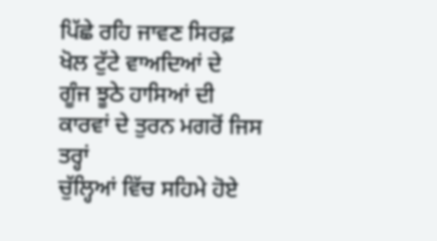ਪਿੱਛੇ ਰਹਿ ਜਾਵਣ ਸਿਰਫ਼
ਖੋਲ ਟੁੱਟੇ ਵਾਅਦਿਆਂ ਦੇ
ਗੂੰਜ ਝੂਠੇ ਹਾਸਿਆਂ ਦੀ
ਕਾਰਵਾਂ ਦੇ ਤੁਰਨ ਮਗਰੋਂ ਜਿਸ ਤਰ੍ਹਾਂ
ਚੁੱਲ੍ਹਿਆਂ ਵਿੱਚ ਸਹਿਮੇ ਹੋਏ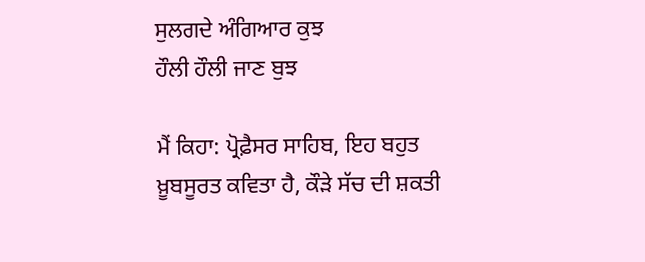ਸੁਲਗਦੇ ਅੰਗਿਆਰ ਕੁਝ
ਹੌਲੀ ਹੌਲੀ ਜਾਣ ਬੁਝ

ਮੈਂ ਕਿਹਾ: ਪ੍ਰੋਫ਼ੈਸਰ ਸਾਹਿਬ, ਇਹ ਬਹੁਤ ਖ਼ੂਬਸੂਰਤ ਕਵਿਤਾ ਹੈ, ਕੌੜੇ ਸੱਚ ਦੀ ਸ਼ਕਤੀ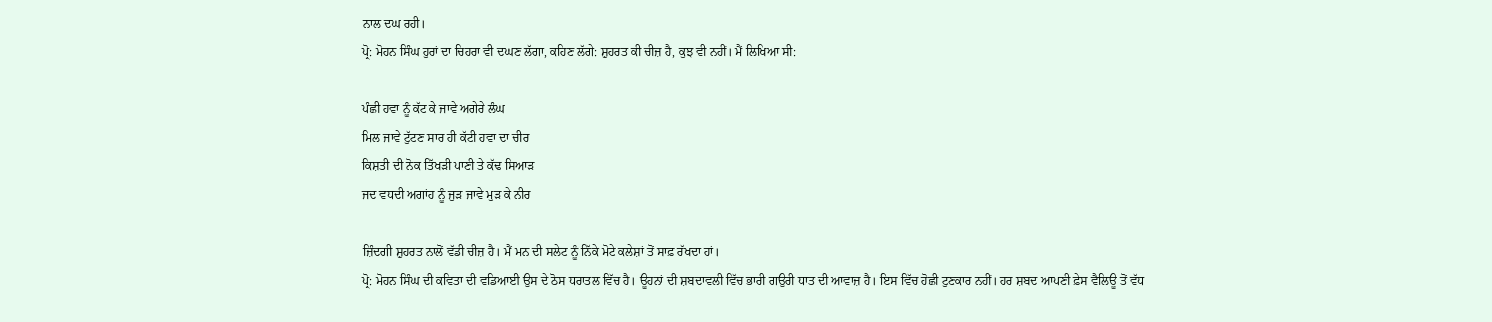ਨਾਲ ਦਘ ਰਹੀ।
ਪ੍ਰੋ: ਮੋਹਨ ਸਿੰਘ ਹੁਰਾਂ ਦਾ ਚਿਹਰਾ ਵੀ ਦਘਣ ਲੱਗਾ, ਕਹਿਣ ਲੱਗੇ: ਸ਼ੁਹਰਤ ਕੀ ਚੀਜ਼ ਹੈ, ਕੁਝ ਵੀ ਨਹੀਂ। ਮੈਂ ਲਿਖਿਆ ਸੀ:

ਪੰਛੀ ਹਵਾ ਨੂੰ ਕੱਟ ਕੇ ਜਾਵੇ ਅਗੇਰੇ ਲੰਘ
ਮਿਲ ਜਾਵੇ ਟੁੱਟਣ ਸਾਰ ਹੀ ਕੱਟੀ ਹਵਾ ਦਾ ਚੀਰ
ਕਿਸ਼ਤੀ ਦੀ ਨੋਕ ਤਿੱਖੜੀ ਪਾਣੀ ਤੇ ਕੱਢ ਸਿਆੜ
ਜਦ ਵਧਦੀ ਅਗਾਂਹ ਨੂੰ ਜੁੜ ਜਾਵੇ ਮੁੜ ਕੇ ਨੀਰ

ਜ਼ਿੰਦਗੀ ਸ਼ੁਹਰਤ ਨਾਲੋਂ ਵੱਡੀ ਚੀਜ਼ ਹੈ। ਮੈਂ ਮਨ ਦੀ ਸਲੇਟ ਨੂੰ ਨਿੱਕੇ ਮੋਟੇ ਕਲੇਸ਼ਾਂ ਤੋਂ ਸਾਫ਼ ਰੱਖਦਾ ਹਾਂ।
ਪ੍ਰੋ: ਮੋਹਨ ਸਿੰਘ ਦੀ ਕਵਿਤਾ ਦੀ ਵਡਿਆਈ ਉਸ ਦੇ ਠੋਸ ਧਰਾਤਲ ਵਿੱਚ ਹੈ। ਊਹਨਾਂ ਦੀ ਸ਼ਬਦਾਵਲੀ ਵਿੱਚ ਭਾਰੀ ਗਉਰੀ ਧਾਤ ਦੀ ਆਵਾਜ਼ ਹੈ। ਇਸ ਵਿੱਚ ਹੋਛੀ ਟੁਣਕਾਰ ਨਹੀਂ। ਹਰ ਸ਼ਬਦ ਆਪਣੀ ਫ਼ੇਸ ਵੈਲਿਊ ਤੋਂ ਵੱਧ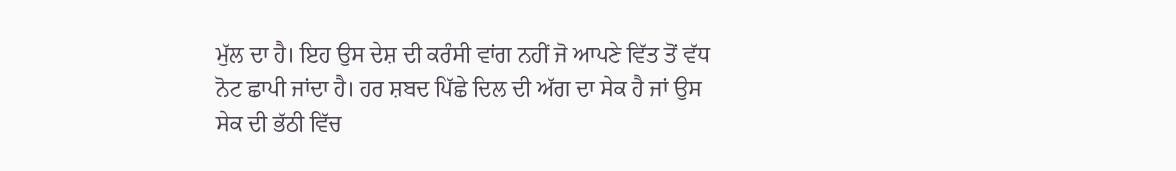ਮੁੱਲ ਦਾ ਹੈ। ਇਹ ਉਸ ਦੇਸ਼ ਦੀ ਕਰੰਸੀ ਵਾਂਗ ਨਹੀਂ ਜੋ ਆਪਣੇ ਵਿੱਤ ਤੋਂ ਵੱਧ ਨੋਟ ਛਾਪੀ ਜਾਂਦਾ ਹੈ। ਹਰ ਸ਼ਬਦ ਪਿੱਛੇ ਦਿਲ ਦੀ ਅੱਗ ਦਾ ਸੇਕ ਹੈ ਜਾਂ ਉਸ ਸੇਕ ਦੀ ਭੱਠੀ ਵਿੱਚ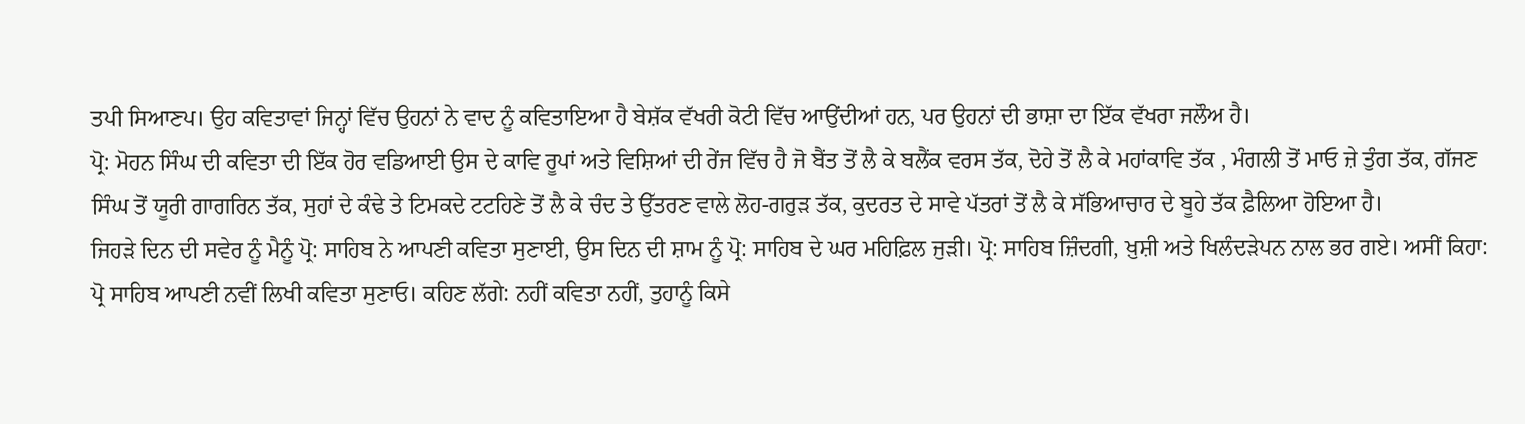ਤਪੀ ਸਿਆਣਪ। ਉਹ ਕਵਿਤਾਵਾਂ ਜਿਨ੍ਹਾਂ ਵਿੱਚ ਉਹਨਾਂ ਨੇ ਵਾਦ ਨੂੰ ਕਵਿਤਾਇਆ ਹੈ ਬੇਸ਼ੱਕ ਵੱਖਰੀ ਕੋਟੀ ਵਿੱਚ ਆਉਂਦੀਆਂ ਹਨ, ਪਰ ਉਹਨਾਂ ਦੀ ਭਾਸ਼ਾ ਦਾ ਇੱਕ ਵੱਖਰਾ ਜਲੌਅ ਹੈ।
ਪ੍ਰੋ: ਮੋਹਨ ਸਿੰਘ ਦੀ ਕਵਿਤਾ ਦੀ ਇੱਕ ਹੋਰ ਵਡਿਆਈ ਉਸ ਦੇ ਕਾਵਿ ਰੂਪਾਂ ਅਤੇ ਵਿਸ਼ਿਆਂ ਦੀ ਰੇਂਜ ਵਿੱਚ ਹੈ ਜੋ ਬੈਂਤ ਤੋਂ ਲੈ ਕੇ ਬਲੈਂਕ ਵਰਸ ਤੱਕ, ਦੋਹੇ ਤੋਂ ਲੈ ਕੇ ਮਹਾਂਕਾਵਿ ਤੱਕ , ਮੰਗਲੀ ਤੋਂ ਮਾਓ ਜ਼ੇ ਤੁੰਗ ਤੱਕ, ਗੱਜਣ ਸਿੰਘ ਤੋਂ ਯੂਰੀ ਗਾਗਰਿਨ ਤੱਕ, ਸੁਹਾਂ ਦੇ ਕੰਢੇ ਤੇ ਟਿਮਕਦੇ ਟਟਹਿਣੇ ਤੋਂ ਲੈ ਕੇ ਚੰਦ ਤੇ ਉੱਤਰਣ ਵਾਲੇ ਲੋਹ-ਗਰੁੜ ਤੱਕ, ਕੁਦਰਤ ਦੇ ਸਾਵੇ ਪੱਤਰਾਂ ਤੋਂ ਲੈ ਕੇ ਸੱਭਿਆਚਾਰ ਦੇ ਬੂਹੇ ਤੱਕ ਫ਼ੈਲਿਆ ਹੋਇਆ ਹੈ।
ਜਿਹੜੇ ਦਿਨ ਦੀ ਸਵੇਰ ਨੂੰ ਮੈਨੂੰ ਪ੍ਰੋ: ਸਾਹਿਬ ਨੇ ਆਪਣੀ ਕਵਿਤਾ ਸੁਣਾਈ, ਉਸ ਦਿਨ ਦੀ ਸ਼ਾਮ ਨੂੰ ਪ੍ਰੋ: ਸਾਹਿਬ ਦੇ ਘਰ ਮਹਿਫ਼ਿਲ ਜੁੜੀ। ਪ੍ਰੋ: ਸਾਹਿਬ ਜ਼ਿੰਦਗੀ, ਖ਼ੁਸ਼ੀ ਅਤੇ ਖਿਲੰਦੜੇਪਨ ਨਾਲ ਭਰ ਗਏ। ਅਸੀਂ ਕਿਹਾ: ਪ੍ਰੋ ਸਾਹਿਬ ਆਪਣੀ ਨਵੀਂ ਲਿਖੀ ਕਵਿਤਾ ਸੁਣਾਓ। ਕਹਿਣ ਲੱਗੇ: ਨਹੀਂ ਕਵਿਤਾ ਨਹੀਂ, ਤੁਹਾਨੂੰ ਕਿਸੇ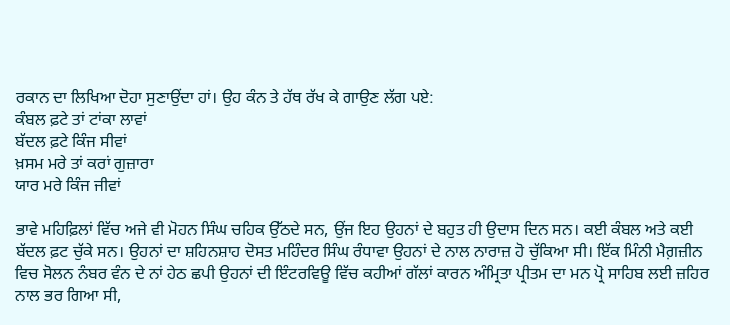ਰਕਾਨ ਦਾ ਲਿਖਿਆ ਦੋਹਾ ਸੁਣਾਉਂਦਾ ਹਾਂ। ਉਹ ਕੰਨ ਤੇ ਹੱਥ ਰੱਖ ਕੇ ਗਾਉਣ ਲੱਗ ਪਏ:
ਕੰਬਲ ਫ਼ਟੇ ਤਾਂ ਟਾਂਕਾ ਲਾਵਾਂ
ਬੱਦਲ ਫ਼ਟੇ ਕਿੰਜ ਸੀਵਾਂ
ਖ਼ਸਮ ਮਰੇ ਤਾਂ ਕਰਾਂ ਗੁਜ਼ਾਰਾ
ਯਾਰ ਮਰੇ ਕਿੰਜ ਜੀਵਾਂ

ਭਾਵੇ ਮਹਿਫ਼ਿਲਾਂ ਵਿੱਚ ਅਜੇ ਵੀ ਮੋਹਨ ਸਿੰਘ ਚਹਿਕ ਉੱਠਦੇ ਸਨ, ਉਂਜ ਇਹ ਉਹਨਾਂ ਦੇ ਬਹੁਤ ਹੀ ਉਦਾਸ ਦਿਨ ਸਨ। ਕਈ ਕੰਬਲ ਅਤੇ ਕਈ ਬੱਦਲ ਫ਼ਟ ਚੁੱਕੇ ਸਨ। ਉਹਨਾਂ ਦਾ ਸ਼ਹਿਨਸ਼ਾਹ ਦੋਸਤ ਮਹਿੰਦਰ ਸਿੰਘ ਰੰਧਾਵਾ ਉਹਨਾਂ ਦੇ ਨਾਲ ਨਾਰਾਜ਼ ਹੋ ਚੁੱਕਿਆ ਸੀ। ਇੱਕ ਮਿੰਨੀ ਮੈਗ਼ਜ਼ੀਨ ਵਿਚ ਸੋਲਨ ਨੰਬਰ ਵੰਨ ਦੇ ਨਾਂ ਹੇਠ ਛਪੀ ਉਹਨਾਂ ਦੀ ਇੰਟਰਵਿਊ ਵਿੱਚ ਕਹੀਆਂ ਗੱਲਾਂ ਕਾਰਨ ਅੰਮ੍ਰਿਤਾ ਪ੍ਰੀਤਮ ਦਾ ਮਨ ਪ੍ਰੋ ਸਾਹਿਬ ਲਈ ਜ਼ਹਿਰ ਨਾਲ ਭਰ ਗਿਆ ਸੀ,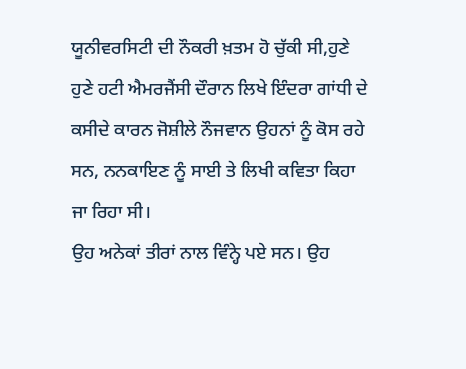ਯੂਨੀਵਰਸਿਟੀ ਦੀ ਨੌਕਰੀ ਖ਼ਤਮ ਹੋ ਚੁੱਕੀ ਸੀ,ਹੁਣੇ ਹੁਣੇ ਹਟੀ ਐਮਰਜੈਂਸੀ ਦੌਰਾਨ ਲਿਖੇ ਇੰਦਰਾ ਗਾਂਧੀ ਦੇ ਕਸੀਦੇ ਕਾਰਨ ਜੋਸ਼ੀਲੇ ਨੌਜਵਾਨ ਉਹਨਾਂ ਨੂੰ ਕੋਸ ਰਹੇ ਸਨ, ਨਨਕਾਇਣ ਨੂੰ ਸਾਈ ਤੇ ਲਿਖੀ ਕਵਿਤਾ ਕਿਹਾ ਜਾ ਰਿਹਾ ਸੀ।
ਉਹ ਅਨੇਕਾਂ ਤੀਰਾਂ ਨਾਲ ਵਿੰਨ੍ਹੇ ਪਏ ਸਨ। ਉਹ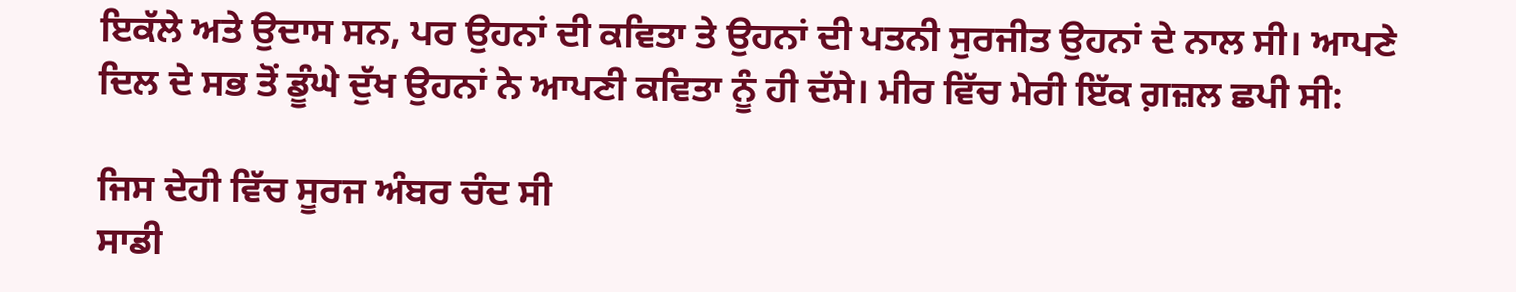ਇਕੱਲੇ ਅਤੇ ਉਦਾਸ ਸਨ, ਪਰ ਉਹਨਾਂ ਦੀ ਕਵਿਤਾ ਤੇ ਉਹਨਾਂ ਦੀ ਪਤਨੀ ਸੁਰਜੀਤ ਉਹਨਾਂ ਦੇ ਨਾਲ ਸੀ। ਆਪਣੇ ਦਿਲ ਦੇ ਸਭ ਤੋਂ ਡੂੰਘੇ ਦੁੱਖ ਉਹਨਾਂ ਨੇ ਆਪਣੀ ਕਵਿਤਾ ਨੂੰ ਹੀ ਦੱਸੇ। ਮੀਰ ਵਿੱਚ ਮੇਰੀ ਇੱਕ ਗ਼ਜ਼ਲ ਛਪੀ ਸੀ:

ਜਿਸ ਦੇਹੀ ਵਿੱਚ ਸੂਰਜ ਅੰਬਰ ਚੰਦ ਸੀ
ਸਾਡੀ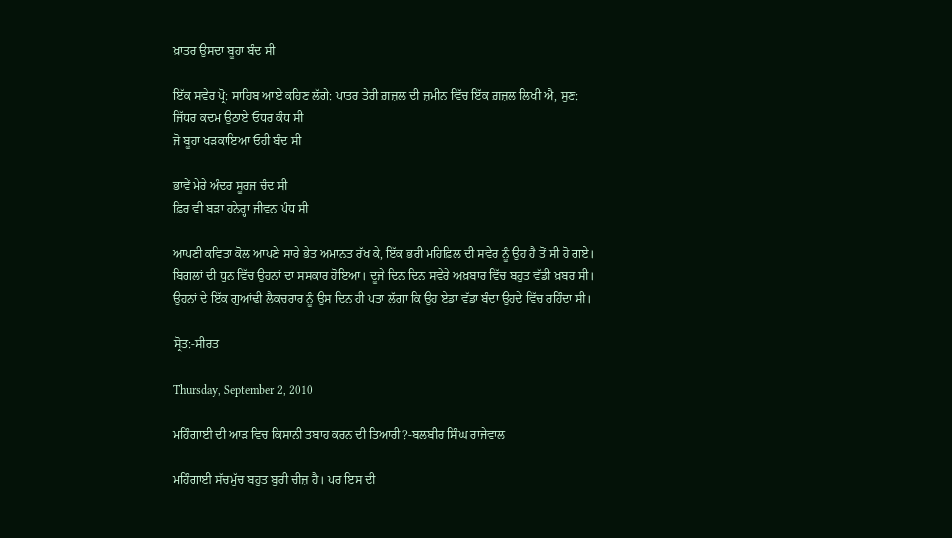ਖ਼ਾਤਰ ਉਸਦਾ ਬੂਹਾ ਬੰਦ ਸੀ

ਇੱਕ ਸਵੇਰ ਪ੍ਰੋ: ਸਾਹਿਬ ਆਏ ਕਹਿਣ ਲੱਗੇ: ਪਾਤਰ ਤੇਰੀ ਗ਼ਜ਼ਲ ਦੀ ਜ਼ਮੀਨ ਵਿੱਚ ਇੱਕ ਗ਼ਜ਼ਲ ਲਿਖੀ ਐ, ਸੁਣ:
ਜਿੱਧਰ ਕਦਮ ਉਠਾਏ ਓਧਰ ਕੰਧ ਸੀ
ਜੋ ਬੂਹਾ ਖੜਕਾਇਆ ਓਹੀ ਬੰਦ ਸੀ

ਭਾਵੇਂ ਮੇਰੇ ਅੰਦਰ ਸੂਰਜ ਚੰਦ ਸੀ
ਫ਼ਿਰ ਵੀ ਬੜਾ ਹਨੇਰ੍ਹਾ ਜੀਵਨ ਪੰਧ ਸੀ

ਆਪਣੀ ਕਵਿਤਾ ਕੋਲ ਆਪਣੇ ਸਾਰੇ ਭੇਤ ਅਮਾਨਤ ਰੱਖ ਕੇ, ਇੱਕ ਭਰੀ ਮਹਿਫ਼ਿਲ ਦੀ ਸਵੇਰ ਨੂੰ ਉਹ ਹੈ ਤੋਂ ਸੀ ਹੋ ਗਏ। ਬਿਗਲਾਂ ਦੀ ਧੁਨ ਵਿੱਚ ਉਹਨਾਂ ਦਾ ਸਸਕਾਰ ਹੋਇਆ। ਦੂਜੇ ਦਿਨ ਦਿਨ ਸਵੇਰੇ ਅਖ਼ਬਾਰ ਵਿੱਚ ਬਹੁਤ ਵੱਡੀ ਖ਼ਬਰ ਸੀ। ਉਹਨਾਂ ਦੇ ਇੱਕ ਗੁਆਂਢੀ ਲੈਕਚਰਾਰ ਨੂੰ ਉਸ ਦਿਨ ਹੀ ਪਤਾ ਲੱਗਾ ਕਿ ਉਹ ਏਡਾ ਵੱਡਾ ਬੰਦਾ ਉਹਦੇ ਵਿੱਚ ਰਹਿੰਦਾ ਸੀ।

ਸ੍ਰੋਤ:-ਸੀਰਤ

Thursday, September 2, 2010

ਮਹਿੰਗਾਈ ਦੀ ਆੜ ਵਿਚ ਕਿਸਾਨੀ ਤਬਾਹ ਕਰਨ ਦੀ ਤਿਆਰੀ?-ਬਲਬੀਰ ਸਿੰਘ ਰਾਜੇਵਾਲ

ਮਹਿੰਗਾਈ ਸੱਚਮੁੱਚ ਬਹੁਤ ਬੁਰੀ ਚੀਜ਼ ਹੈ। ਪਰ ਇਸ ਦੀ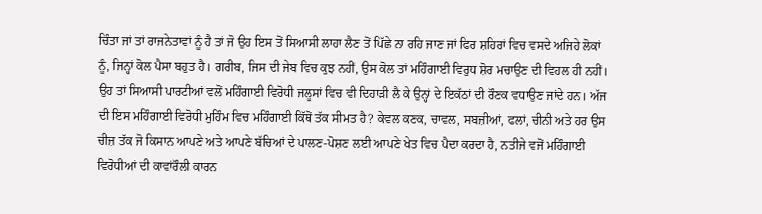ਚਿੰਤਾ ਜਾਂ ਤਾਂ ਰਾਜਨੇਤਾਵਾਂ ਨੂੰ ਹੈ ਤਾਂ ਜੋ ਉਹ ਇਸ ਤੋਂ ਸਿਆਸੀ ਲਾਹਾ ਲੈਣ ਤੋਂ ਪਿੱਛੇ ਨਾ ਰਹਿ ਜਾਣ ਜਾਂ ਫਿਰ ਸ਼ਹਿਰਾਂ ਵਿਚ ਵਸਦੇ ਅਜਿਹੇ ਲੋਕਾਂ ਨੂੰ, ਜਿਨ੍ਹਾਂ ਕੋਲ ਪੈਸਾ ਬਹੁਤ ਹੈ। ਗਰੀਬ, ਜਿਸ ਦੀ ਜੇਬ ਵਿਚ ਕੁਝ ਨਹੀਂ, ਉਸ ਕੋਲ ਤਾਂ ਮਹਿੰਗਾਈ ਵਿਰੁਧ ਸ਼ੋਰ ਮਚਾਉਣ ਦੀ ਵਿਹਲ ਹੀ ਨਹੀਂ। ਉਹ ਤਾਂ ਸਿਆਸੀ ਪਾਰਟੀਆਂ ਵਲੋਂ ਮਹਿੰਗਾਈ ਵਿਰੋਧੀ ਜਲੂਸਾਂ ਵਿਚ ਵੀ ਦਿਹਾੜੀ ਲੈ ਕੇ ਉਨ੍ਹਾਂ ਦੇ ਇਕੱਠਾਂ ਦੀ ਰੌਣਕ ਵਧਾਉਣ ਜਾਂਦੇ ਹਨ। ਅੱਜ ਦੀ ਇਸ ਮਹਿੰਗਾਈ ਵਿਰੋਧੀ ਮੁਹਿੰਮ ਵਿਚ ਮਹਿੰਗਾਈ ਕਿੱਥੋਂ ਤੱਕ ਸੀਮਤ ਹੈ? ਕੇਵਲ ਕਣਕ, ਚਾਵਲ, ਸਬਜ਼ੀਆਂ, ਫਲਾਂ, ਚੀਨੀ ਅਤੇ ਹਰ ਉਸ ਚੀਜ਼ ਤੱਕ ਜੋ ਕਿਸਾਨ ਆਪਣੇ ਅਤੇ ਆਪਣੇ ਬੱਚਿਆਂ ਦੇ ਪਾਲਣ-ਪੋਸ਼ਣ ਲਈ ਆਪਣੇ ਖੇਤ ਵਿਚ ਪੈਦਾ ਕਰਦਾ ਹੈ, ਨਤੀਜੇ ਵਜੋਂ ਮਹਿੰਗਾਈ ਵਿਰੋਧੀਆਂ ਦੀ ਕਾਵਾਂਰੌਲੀ ਕਾਰਨ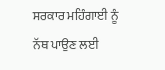ਸਰਕਾਰ ਮਹਿੰਗਾਈ ਨੂੰ ਨੱਥ ਪਾਉਣ ਲਈ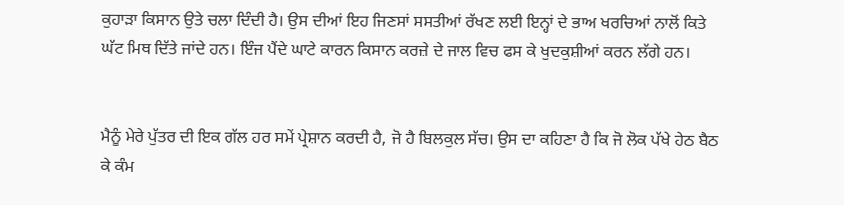ਕੁਹਾੜਾ ਕਿਸਾਨ ਉਤੇ ਚਲਾ ਦਿੰਦੀ ਹੈ। ਉਸ ਦੀਆਂ ਇਹ ਜਿਣਸਾਂ ਸਸਤੀਆਂ ਰੱਖਣ ਲਈ ਇਨ੍ਹਾਂ ਦੇ ਭਾਅ ਖਰਚਿਆਂ ਨਾਲੋਂ ਕਿਤੇ ਘੱਟ ਮਿਥ ਦਿੱਤੇ ਜਾਂਦੇ ਹਨ। ਇੰਜ ਪੈਂਦੇ ਘਾਟੇ ਕਾਰਨ ਕਿਸਾਨ ਕਰਜ਼ੇ ਦੇ ਜਾਲ ਵਿਚ ਫਸ ਕੇ ਖੁਦਕੁਸ਼ੀਆਂ ਕਰਨ ਲੱਗੇ ਹਨ।


ਮੈਨੂੰ ਮੇਰੇ ਪੁੱਤਰ ਦੀ ਇਕ ਗੱਲ ਹਰ ਸਮੇਂ ਪ੍ਰੇਸ਼ਾਨ ਕਰਦੀ ਹੈ, ਜੋ ਹੈ ਬਿਲਕੁਲ ਸੱਚ। ਉਸ ਦਾ ਕਹਿਣਾ ਹੈ ਕਿ ਜੋ ਲੋਕ ਪੱਖੇ ਹੇਠ ਬੈਠ ਕੇ ਕੰਮ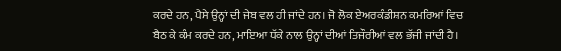ਕਰਦੇ ਹਨ, ਪੈਸੇ ਉਨ੍ਹਾਂ ਦੀ ਜੇਬ ਵਲ ਹੀ ਜਾਂਦੇ ਹਨ। ਜੋ ਲੋਕ ਏਅਰਕੰਡੀਸ਼ਨ ਕਮਰਿਆਂ ਵਿਚ ਬੈਠ ਕੇ ਕੰਮ ਕਰਦੇ ਹਨ, ਮਾਇਆ ਧੱਕੇ ਨਾਲ ਉਨ੍ਹਾਂ ਦੀਆਂ ਤਿਜੌਰੀਆਂ ਵਲ ਭੱਜੀ ਜਾਂਦੀ ਹੈ।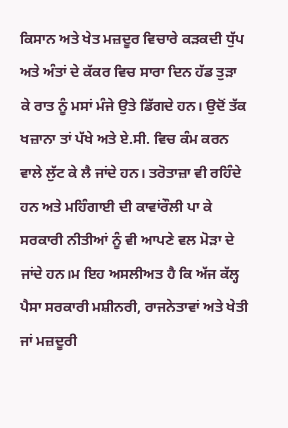ਕਿਸਾਨ ਅਤੇ ਖੇਤ ਮਜ਼ਦੂਰ ਵਿਚਾਰੇ ਕੜਕਦੀ ਧੁੱਪ ਅਤੇ ਅੰਤਾਂ ਦੇ ਕੱਕਰ ਵਿਚ ਸਾਰਾ ਦਿਨ ਹੱਡ ਤੁੜਾ ਕੇ ਰਾਤ ਨੂੰ ਮਸਾਂ ਮੰਜੇ ਉਤੇ ਡਿੱਗਦੇ ਹਨ। ਉਦੋਂ ਤੱਕ ਖਜ਼ਾਨਾ ਤਾਂ ਪੱਖੇ ਅਤੇ ਏ.ਸੀ. ਵਿਚ ਕੰਮ ਕਰਨ ਵਾਲੇ ਲੁੱਟ ਕੇ ਲੈ ਜਾਂਦੇ ਹਨ। ਤਰੋਤਾਜ਼ਾ ਵੀ ਰਹਿੰਦੇ ਹਨ ਅਤੇ ਮਹਿੰਗਾਈ ਦੀ ਕਾਵਾਂਰੌਲੀ ਪਾ ਕੇ ਸਰਕਾਰੀ ਨੀਤੀਆਂ ਨੂੰ ਵੀ ਆਪਣੇ ਵਲ ਮੋੜਾ ਦੇ ਜਾਂਦੇ ਹਨ।ਮ ਇਹ ਅਸਲੀਅਤ ਹੈ ਕਿ ਅੱਜ ਕੱਲ੍ਹ ਪੈਸਾ ਸਰਕਾਰੀ ਮਸ਼ੀਨਰੀ, ਰਾਜਨੇਤਾਵਾਂ ਅਤੇ ਖੇਤੀ ਜਾਂ ਮਜ਼ਦੂਰੀ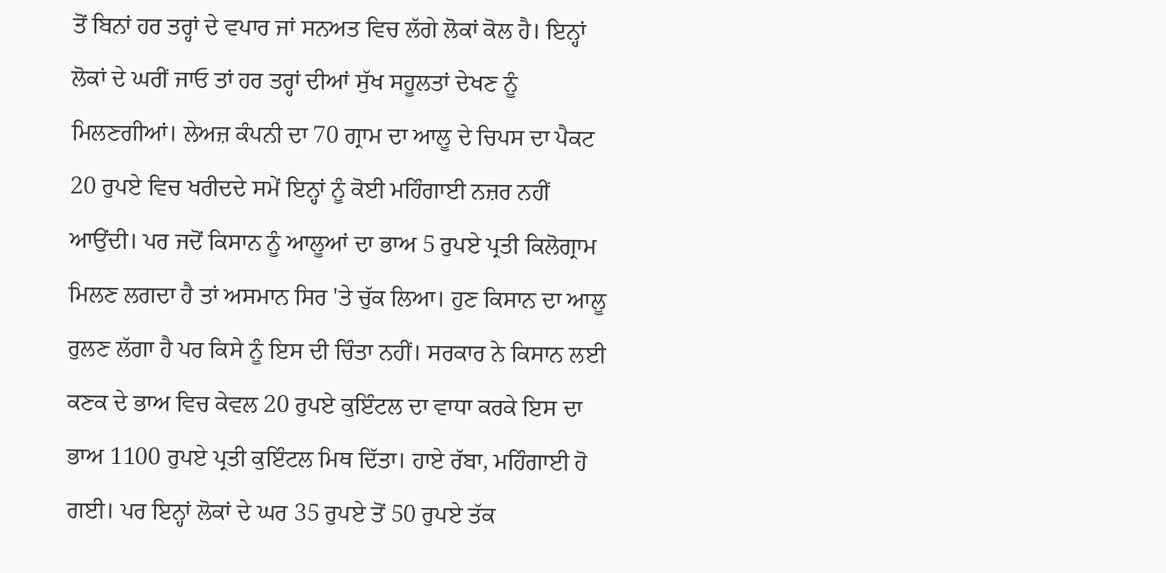ਤੋਂ ਬਿਨਾਂ ਹਰ ਤਰ੍ਹਾਂ ਦੇ ਵਪਾਰ ਜਾਂ ਸਨਅਤ ਵਿਚ ਲੱਗੇ ਲੋਕਾਂ ਕੋਲ ਹੈ। ਇਨ੍ਹਾਂ ਲੋਕਾਂ ਦੇ ਘਰੀਂ ਜਾਓ ਤਾਂ ਹਰ ਤਰ੍ਹਾਂ ਦੀਆਂ ਸੁੱਖ ਸਹੂਲਤਾਂ ਦੇਖਣ ਨੂੰ ਮਿਲਣਗੀਆਂ। ਲੇਅਜ਼ ਕੰਪਨੀ ਦਾ 70 ਗ੍ਰਾਮ ਦਾ ਆਲੂ ਦੇ ਚਿਪਸ ਦਾ ਪੈਕਟ 20 ਰੁਪਏ ਵਿਚ ਖਰੀਦਦੇ ਸਮੇਂ ਇਨ੍ਹਾਂ ਨੂੰ ਕੋਈ ਮਹਿੰਗਾਈ ਨਜ਼ਰ ਨਹੀਂ ਆਉਂਦੀ। ਪਰ ਜਦੋਂ ਕਿਸਾਨ ਨੂੰ ਆਲੂਆਂ ਦਾ ਭਾਅ 5 ਰੁਪਏ ਪ੍ਰਤੀ ਕਿਲੋਗ੍ਰਾਮ ਮਿਲਣ ਲਗਦਾ ਹੈ ਤਾਂ ਅਸਮਾਨ ਸਿਰ 'ਤੇ ਚੁੱਕ ਲਿਆ। ਹੁਣ ਕਿਸਾਨ ਦਾ ਆਲੂ ਰੁਲਣ ਲੱਗਾ ਹੈ ਪਰ ਕਿਸੇ ਨੂੰ ਇਸ ਦੀ ਚਿੰਤਾ ਨਹੀਂ। ਸਰਕਾਰ ਨੇ ਕਿਸਾਨ ਲਈ ਕਣਕ ਦੇ ਭਾਅ ਵਿਚ ਕੇਵਲ 20 ਰੁਪਏ ਕੁਇੰਟਲ ਦਾ ਵਾਧਾ ਕਰਕੇ ਇਸ ਦਾ ਭਾਅ 1100 ਰੁਪਏ ਪ੍ਰਤੀ ਕੁਇੰਟਲ ਮਿਥ ਦਿੱਤਾ। ਹਾਏ ਰੱਬਾ, ਮਹਿੰਗਾਈ ਹੋ ਗਈ। ਪਰ ਇਨ੍ਹਾਂ ਲੋਕਾਂ ਦੇ ਘਰ 35 ਰੁਪਏ ਤੋਂ 50 ਰੁਪਏ ਤੱਕ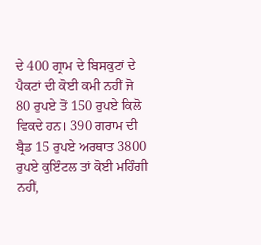ਦੇ 400 ਗ੍ਰਾਮ ਦੇ ਬਿਸਕੁਟਾਂ ਦੇ ਪੈਕਟਾਂ ਦੀ ਕੋਈ ਕਮੀ ਨਹੀਂ ਜੋ 80 ਰੁਪਏ ਤੋਂ 150 ਰੁਪਏ ਕਿਲੋ ਵਿਕਦੇ ਹਨ। 390 ਗਰਾਮ ਦੀ ਬ੍ਰੈਡ 15 ਰੁਪਏ ਅਰਥਾਤ 3800 ਰੁਪਏ ਕੁਇੰਟਲ ਤਾਂ ਕੋਈ ਮਹਿੰਗੀ ਨਹੀਂ,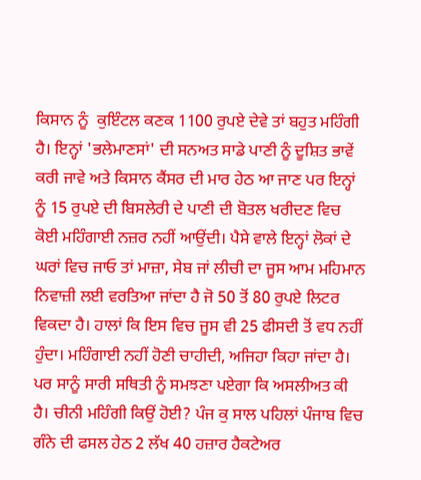ਕਿਸਾਨ ਨੂੰ  ਕੁਇੰਟਲ ਕਣਕ 1100 ਰੁਪਏ ਦੇਵੇ ਤਾਂ ਬਹੁਤ ਮਹਿੰਗੀ ਹੈ। ਇਨ੍ਹਾਂ 'ਭਲੇਮਾਣਸਾਂ' ਦੀ ਸਨਅਤ ਸਾਡੇ ਪਾਣੀ ਨੂੰ ਦੂਸ਼ਿਤ ਭਾਵੇਂ ਕਰੀ ਜਾਵੇ ਅਤੇ ਕਿਸਾਨ ਕੈਂਸਰ ਦੀ ਮਾਰ ਹੇਠ ਆ ਜਾਣ ਪਰ ਇਨ੍ਹਾਂ ਨੂੰ 15 ਰੁਪਏ ਦੀ ਬਿਸਲੇਰੀ ਦੇ ਪਾਣੀ ਦੀ ਬੋਤਲ ਖਰੀਦਣ ਵਿਚ ਕੋਈ ਮਹਿੰਗਾਈ ਨਜ਼ਰ ਨਹੀਂ ਆਉਂਦੀ। ਪੈਸੇ ਵਾਲੇ ਇਨ੍ਹਾਂ ਲੋਕਾਂ ਦੇ ਘਰਾਂ ਵਿਚ ਜਾਓ ਤਾਂ ਮਾਜ਼ਾ, ਸੇਬ ਜਾਂ ਲੀਚੀ ਦਾ ਜੂਸ ਆਮ ਮਹਿਮਾਨ ਨਿਵਾਜ਼ੀ ਲਈ ਵਰਤਿਆ ਜਾਂਦਾ ਹੈ ਜੋ 50 ਤੋਂ 80 ਰੁਪਏ ਲਿਟਰ ਵਿਕਦਾ ਹੈ। ਹਾਲਾਂ ਕਿ ਇਸ ਵਿਚ ਜੂਸ ਵੀ 25 ਫੀਸਦੀ ਤੋਂ ਵਧ ਨਹੀਂ ਹੁੰਦਾ। ਮਹਿੰਗਾਈ ਨਹੀਂ ਹੋਣੀ ਚਾਹੀਦੀ, ਅਜਿਹਾ ਕਿਹਾ ਜਾਂਦਾ ਹੈ। ਪਰ ਸਾਨੂੰ ਸਾਰੀ ਸਥਿਤੀ ਨੂੰ ਸਮਝਣਾ ਪਏਗਾ ਕਿ ਅਸਲੀਅਤ ਕੀ ਹੈ। ਚੀਨੀ ਮਹਿੰਗੀ ਕਿਉਂ ਹੋਈ? ਪੰਜ ਕੁ ਸਾਲ ਪਹਿਲਾਂ ਪੰਜਾਬ ਵਿਚ ਗੰਨੇ ਦੀ ਫਸਲ ਹੇਠ 2 ਲੱਖ 40 ਹਜ਼ਾਰ ਹੈਕਟੇਅਰ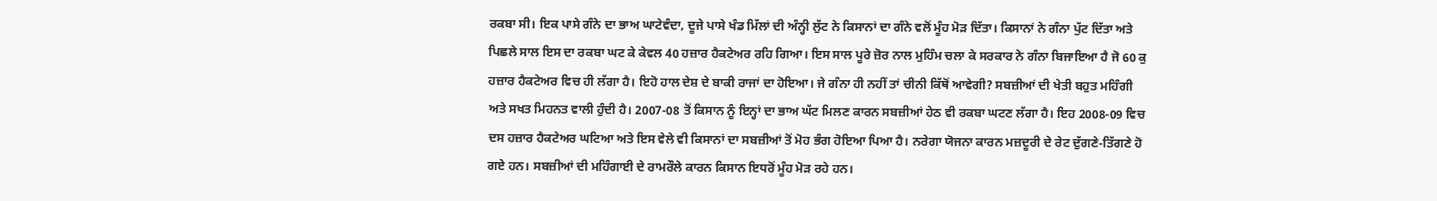ਰਕਬਾ ਸੀ। ਇਕ ਪਾਸੇ ਗੰਨੇ ਦਾ ਭਾਅ ਘਾਟੇਵੰਦਾ, ਦੂਜੇ ਪਾਸੇ ਖੰਡ ਮਿੱਲਾਂ ਦੀ ਅੰਨ੍ਹੀ ਲੁੱਟ ਨੇ ਕਿਸਾਨਾਂ ਦਾ ਗੰਨੇ ਵਲੋਂ ਮੂੰਹ ਮੋੜ ਦਿੱਤਾ। ਕਿਸਾਨਾਂ ਨੇ ਗੰਨਾ ਪੁੱਟ ਦਿੱਤਾ ਅਤੇ ਪਿਛਲੇ ਸਾਲ ਇਸ ਦਾ ਰਕਬਾ ਘਟ ਕੇ ਕੇਵਲ 40 ਹਜ਼ਾਰ ਹੈਕਟੇਅਰ ਰਹਿ ਗਿਆ। ਇਸ ਸਾਲ ਪੂਰੇ ਜ਼ੋਰ ਨਾਲ ਮੁਹਿੰਮ ਚਲਾ ਕੇ ਸਰਕਾਰ ਨੇ ਗੰਨਾ ਬਿਜਾਇਆ ਹੈ ਜੋ 60 ਕੁ ਹਜ਼ਾਰ ਹੈਕਟੇਅਰ ਵਿਚ ਹੀ ਲੱਗਾ ਹੈ। ਇਹੋ ਹਾਲ ਦੇਸ਼ ਦੇ ਬਾਕੀ ਰਾਜਾਂ ਦਾ ਹੋਇਆ। ਜੇ ਗੰਨਾ ਹੀ ਨਹੀਂ ਤਾਂ ਚੀਨੀ ਕਿੱਥੋਂ ਆਵੇਗੀ? ਸਬਜ਼ੀਆਂ ਦੀ ਖੇਤੀ ਬਹੁਤ ਮਹਿੰਗੀ ਅਤੇ ਸਖਤ ਮਿਹਨਤ ਵਾਲੀ ਹੁੰਦੀ ਹੈ। 2007-08 ਤੋਂ ਕਿਸਾਨ ਨੂੰ ਇਨ੍ਹਾਂ ਦਾ ਭਾਅ ਘੱਟ ਮਿਲਣ ਕਾਰਨ ਸਬਜ਼ੀਆਂ ਹੇਠ ਵੀ ਰਕਬਾ ਘਟਣ ਲੱਗਾ ਹੈ। ਇਹ 2008-09 ਵਿਚ ਦਸ ਹਜ਼ਾਰ ਹੈਕਟੇਅਰ ਘਟਿਆ ਅਤੇ ਇਸ ਵੇਲੇ ਵੀ ਕਿਸਾਨਾਂ ਦਾ ਸਬਜ਼ੀਆਂ ਤੋਂ ਮੋਹ ਭੰਗ ਹੋਇਆ ਪਿਆ ਹੈ। ਨਰੇਗਾ ਯੋਜਨਾ ਕਾਰਨ ਮਜ਼ਦੂਰੀ ਦੇ ਰੇਟ ਦੁੱਗਣੇ-ਤਿੱਗਣੇ ਹੋ ਗਏ ਹਨ। ਸਬਜ਼ੀਆਂ ਦੀ ਮਹਿੰਗਾਈ ਦੇ ਰਾਮਰੌਲੇ ਕਾਰਨ ਕਿਸਾਨ ਇਧਰੋਂ ਮੂੰਹ ਮੋੜ ਰਹੇ ਹਨ।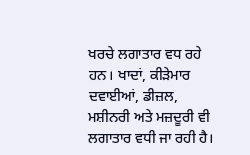ਖਰਚੇ ਲਗਾਤਾਰ ਵਧ ਰਹੇ ਹਨ। ਖਾਦਾਂ, ਕੀੜੇਮਾਰ ਦਵਾਈਆਂ, ਡੀਜ਼ਲ, ਮਸ਼ੀਨਰੀ ਅਤੇ ਮਜ਼ਦੂਰੀ ਵੀ ਲਗਾਤਾਰ ਵਧੀ ਜਾ ਰਹੀ ਹੈ।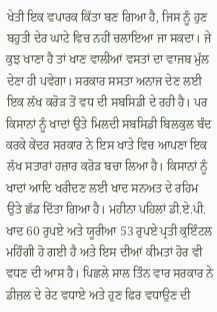ਖੇਤੀ ਇਕ ਵਪਾਰਕ ਕਿੱਤਾ ਬਣ ਗਿਆ ਹੈ, ਜਿਸ ਨੂੰ ਹੁਣ ਬਹੁਤੀ ਦੇਰ ਘਾਟੇ ਵਿਚ ਨਹੀਂ ਚਲਾਇਆ ਜਾ ਸਕਦਾ। ਜੇ ਕੁਝ ਖਾਣਾ ਹੈ ਤਾਂ ਖਾਣ ਵਾਲੀਆਂ ਵਸਤਾਂ ਦਾ ਵਾਜਬ ਮੁੱਲ ਦੇਣਾ ਹੀ ਪਵੇਗਾ। ਸਰਕਾਰ ਸਸਤਾ ਅਨਾਜ ਦੇਣ ਲਈ ਇਕ ਲੱਖ ਕਰੋੜ ਤੋਂ ਵਧ ਦੀ ਸਬਸਿਡੀ ਦੇ ਰਹੀ ਹੈ। ਪਰ ਕਿਸਾਨਾਂ ਨੂੰ ਖਾਦਾਂ ਉਤੇ ਮਿਲਦੀ ਸਬਸਿਡੀ ਬਿਲਕੁਲ ਬੰਦ ਕਰਕੇ ਕੇਂਦਰ ਸਰਕਾਰ ਨੇ ਇਸ ਖਾਤੇ ਵਿਚ ਆਪਣਾ ਇਕ ਲੱਖ ਸਤਾਰਾਂ ਹਜ਼ਾਰ ਕਰੋੜ ਬਚਾ ਲਿਆ ਹੈ। ਕਿਸਾਨਾਂ ਨੂੰ ਖਾਦਾਂ ਆਦਿ ਖਰੀਦਣ ਲਈ ਖਾਦ ਸਨਅਤ ਦੇ ਰਹਿਮ ਉਤੇ ਛੱਡ ਦਿੱਤਾ ਗਿਆ ਹੈ। ਮਹੀਨਾ ਪਹਿਲਾਂ ਡੀ.ਏ.ਪੀ. ਖਾਦ 60 ਰੁਪਏ ਅਤੇ ਯੂਰੀਆ 53 ਰੁਪਏ ਪ੍ਰਤੀ ਕੁਇੰਟਲ ਮਹਿੰਗੀ ਹੋ ਗਈ ਹੈ ਅਤੇ ਇਸ ਦੀਆਂ ਕੀਮਤਾਂ ਹੋਰ ਵੀ ਵਧਣ ਦੀ ਆਸ ਹੈ। ਪਿਛਲੇ ਸਾਲ ਤਿੰਨ ਵਾਰ ਸਰਕਾਰ ਨੇ ਡੀਜ਼ਲ ਦੇ ਰੇਟ ਵਧਾਏ ਅਤੇ ਹੁਣ ਫਿਰ ਵਧਾਉਣ ਦੀ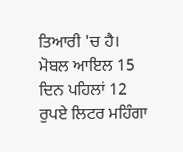ਤਿਆਰੀ 'ਚ ਹੈ। ਮੋਬਲ ਆਇਲ 15 ਦਿਨ ਪਹਿਲਾਂ 12 ਰੁਪਏ ਲਿਟਰ ਮਹਿੰਗਾ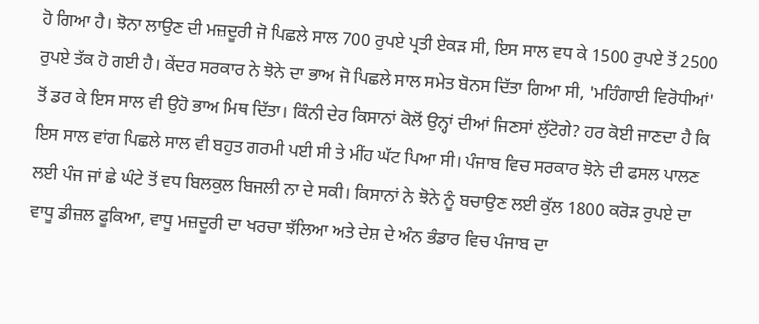ਹੋ ਗਿਆ ਹੈ। ਝੋਨਾ ਲਾਉਣ ਦੀ ਮਜ਼ਦੂਰੀ ਜੋ ਪਿਛਲੇ ਸਾਲ 700 ਰੁਪਏ ਪ੍ਰਤੀ ਏਕੜ ਸੀ, ਇਸ ਸਾਲ ਵਧ ਕੇ 1500 ਰੁਪਏ ਤੋਂ 2500 ਰੁਪਏ ਤੱਕ ਹੋ ਗਈ ਹੈ। ਕੇਂਦਰ ਸਰਕਾਰ ਨੇ ਝੋਨੇ ਦਾ ਭਾਅ ਜੋ ਪਿਛਲੇ ਸਾਲ ਸਮੇਤ ਬੋਨਸ ਦਿੱਤਾ ਗਿਆ ਸੀ, 'ਮਹਿੰਗਾਈ ਵਿਰੋਧੀਆਂ' ਤੋਂ ਡਰ ਕੇ ਇਸ ਸਾਲ ਵੀ ਉਹੋ ਭਾਅ ਮਿਥ ਦਿੱਤਾ। ਕਿੰਨੀ ਦੇਰ ਕਿਸਾਨਾਂ ਕੋਲੋਂ ਉਨ੍ਹਾਂ ਦੀਆਂ ਜਿਣਸਾਂ ਲੁੱਟੋਗੇ? ਹਰ ਕੋਈ ਜਾਣਦਾ ਹੈ ਕਿ ਇਸ ਸਾਲ ਵਾਂਗ ਪਿਛਲੇ ਸਾਲ ਵੀ ਬਹੁਤ ਗਰਮੀ ਪਈ ਸੀ ਤੇ ਮੀਂਹ ਘੱਟ ਪਿਆ ਸੀ। ਪੰਜਾਬ ਵਿਚ ਸਰਕਾਰ ਝੋਨੇ ਦੀ ਫਸਲ ਪਾਲਣ ਲਈ ਪੰਜ ਜਾਂ ਛੇ ਘੰਟੇ ਤੋਂ ਵਧ ਬਿਲਕੁਲ ਬਿਜਲੀ ਨਾ ਦੇ ਸਕੀ। ਕਿਸਾਨਾਂ ਨੇ ਝੋਨੇ ਨੂੰ ਬਚਾਉਣ ਲਈ ਕੁੱਲ 1800 ਕਰੋੜ ਰੁਪਏ ਦਾ ਵਾਧੂ ਡੀਜ਼ਲ ਫੂਕਿਆ, ਵਾਧੂ ਮਜ਼ਦੂਰੀ ਦਾ ਖਰਚਾ ਝੱਲਿਆ ਅਤੇ ਦੇਸ਼ ਦੇ ਅੰਨ ਭੰਡਾਰ ਵਿਚ ਪੰਜਾਬ ਦਾ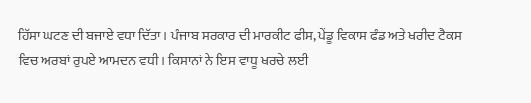ਹਿੱਸਾ ਘਟਣ ਦੀ ਬਜਾਏ ਵਧਾ ਦਿੱਤਾ। ਪੰਜਾਬ ਸਰਕਾਰ ਦੀ ਮਾਰਕੀਟ ਫੀਸ, ਪੇਂਡੂ ਵਿਕਾਸ ਫੰਡ ਅਤੇ ਖਰੀਦ ਟੈਕਸ ਵਿਚ ਅਰਬਾਂ ਰੁਪਏ ਆਮਦਨ ਵਧੀ। ਕਿਸਾਨਾਂ ਨੇ ਇਸ ਵਾਧੂ ਖਰਚੇ ਲਈ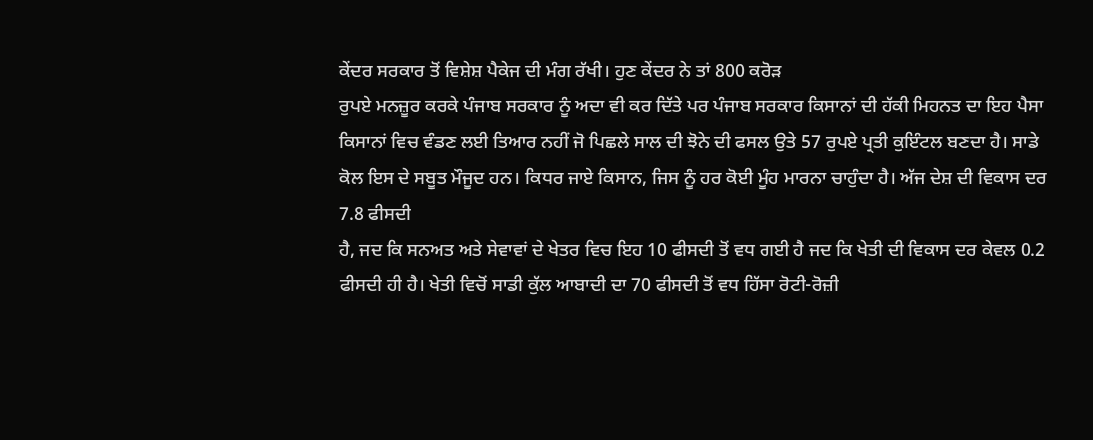ਕੇਂਦਰ ਸਰਕਾਰ ਤੋਂ ਵਿਸ਼ੇਸ਼ ਪੈਕੇਜ ਦੀ ਮੰਗ ਰੱਖੀ। ਹੁਣ ਕੇਂਦਰ ਨੇ ਤਾਂ 800 ਕਰੋੜ
ਰੁਪਏ ਮਨਜ਼ੂਰ ਕਰਕੇ ਪੰਜਾਬ ਸਰਕਾਰ ਨੂੰ ਅਦਾ ਵੀ ਕਰ ਦਿੱਤੇ ਪਰ ਪੰਜਾਬ ਸਰਕਾਰ ਕਿਸਾਨਾਂ ਦੀ ਹੱਕੀ ਮਿਹਨਤ ਦਾ ਇਹ ਪੈਸਾ ਕਿਸਾਨਾਂ ਵਿਚ ਵੰਡਣ ਲਈ ਤਿਆਰ ਨਹੀਂ ਜੋ ਪਿਛਲੇ ਸਾਲ ਦੀ ਝੋਨੇ ਦੀ ਫਸਲ ਉਤੇ 57 ਰੁਪਏ ਪ੍ਰਤੀ ਕੁਇੰਟਲ ਬਣਦਾ ਹੈ। ਸਾਡੇ ਕੋਲ ਇਸ ਦੇ ਸਬੂਤ ਮੌਜੂਦ ਹਨ। ਕਿਧਰ ਜਾਏ ਕਿਸਾਨ, ਜਿਸ ਨੂੰ ਹਰ ਕੋਈ ਮੂੰਹ ਮਾਰਨਾ ਚਾਹੁੰਦਾ ਹੈ। ਅੱਜ ਦੇਸ਼ ਦੀ ਵਿਕਾਸ ਦਰ 7.8 ਫੀਸਦੀ
ਹੈ, ਜਦ ਕਿ ਸਨਅਤ ਅਤੇ ਸੇਵਾਵਾਂ ਦੇ ਖੇਤਰ ਵਿਚ ਇਹ 10 ਫੀਸਦੀ ਤੋਂ ਵਧ ਗਈ ਹੈ ਜਦ ਕਿ ਖੇਤੀ ਦੀ ਵਿਕਾਸ ਦਰ ਕੇਵਲ 0.2 ਫੀਸਦੀ ਹੀ ਹੈ। ਖੇਤੀ ਵਿਚੋਂ ਸਾਡੀ ਕੁੱਲ ਆਬਾਦੀ ਦਾ 70 ਫੀਸਦੀ ਤੋਂ ਵਧ ਹਿੱਸਾ ਰੋਟੀ-ਰੋਜ਼ੀ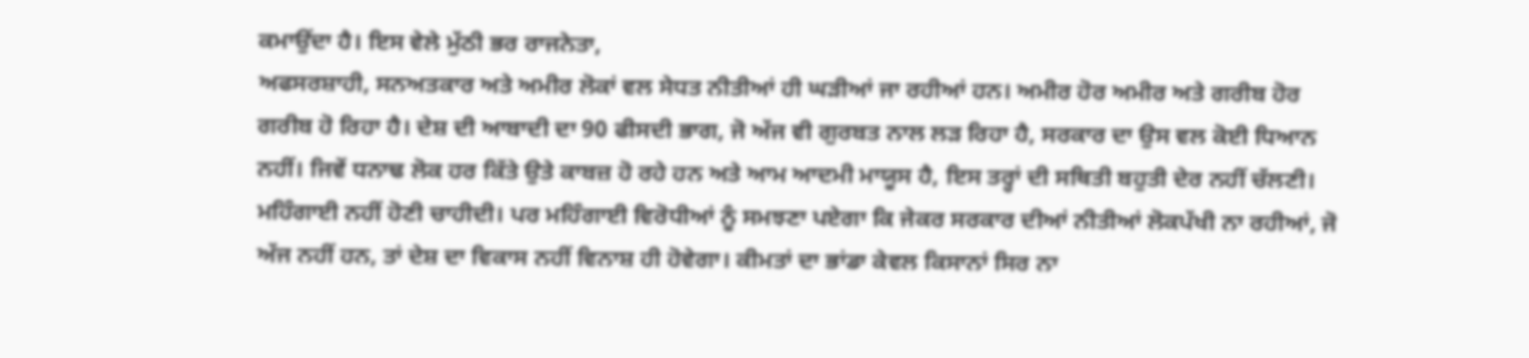ਕਮਾਉਂਦਾ ਹੈ। ਇਸ ਵੇਲੇ ਮੁੱਠੀ ਭਰ ਰਾਜਨੇਤਾ,
ਅਫਸਰਸ਼ਾਹੀ, ਸਨਅਤਕਾਰ ਅਤੇ ਅਮੀਰ ਲੋਕਾਂ ਵਲ ਸੇਧਤ ਨੀਤੀਆਂ ਹੀ ਘੜੀਆਂ ਜਾ ਰਹੀਆਂ ਹਨ। ਅਮੀਰ ਹੋਰ ਅਮੀਰ ਅਤੇ ਗਰੀਬ ਹੋਰ ਗਰੀਬ ਹੋ ਰਿਹਾ ਹੈ। ਦੇਸ਼ ਦੀ ਆਬਾਦੀ ਦਾ 90 ਫੀਸਦੀ ਭਾਗ, ਜੋ ਅੱਜ ਵੀ ਗੁਰਬਤ ਨਾਲ ਲੜ ਰਿਹਾ ਹੈ, ਸਰਕਾਰ ਦਾ ਉਸ ਵਲ ਕੋਈ ਧਿਆਨ ਨਹੀਂ। ਜਿਵੇਂ ਧਨਾਢ ਲੋਕ ਹਰ ਕਿੱਤੇ ਉਤੇ ਕਾਬਜ਼ ਹੋ ਰਹੇ ਹਨ ਅਤੇ ਆਮ ਆਦਮੀ ਮਾਯੂਸ ਹੈ, ਇਸ ਤਰ੍ਹਾਂ ਦੀ ਸਥਿਤੀ ਬਹੁਤੀ ਦੇਰ ਨਹੀਂ ਚੱਲਣੀ। ਮਹਿੰਗਾਈ ਨਹੀਂ ਹੋਣੀ ਚਾਹੀਦੀ। ਪਰ ਮਹਿੰਗਾਈ ਵਿਰੋਧੀਆਂ ਨੂੰ ਸਮਝਣਾ ਪਏਗਾ ਕਿ ਜੇਕਰ ਸਰਕਾਰ ਦੀਆਂ ਨੀਤੀਆਂ ਲੋਕਪੱਖੀ ਨਾ ਰਹੀਆਂ, ਜੋ ਅੱਜ ਨਹੀਂ ਹਨ, ਤਾਂ ਦੇਸ਼ ਦਾ ਵਿਕਾਸ ਨਹੀਂ ਵਿਨਾਸ਼ ਹੀ ਹੋਵੇਗਾ। ਕੀਮਤਾਂ ਦਾ ਭਾਂਡਾ ਕੇਵਲ ਕਿਸਾਨਾਂ ਸਿਰ ਨਾ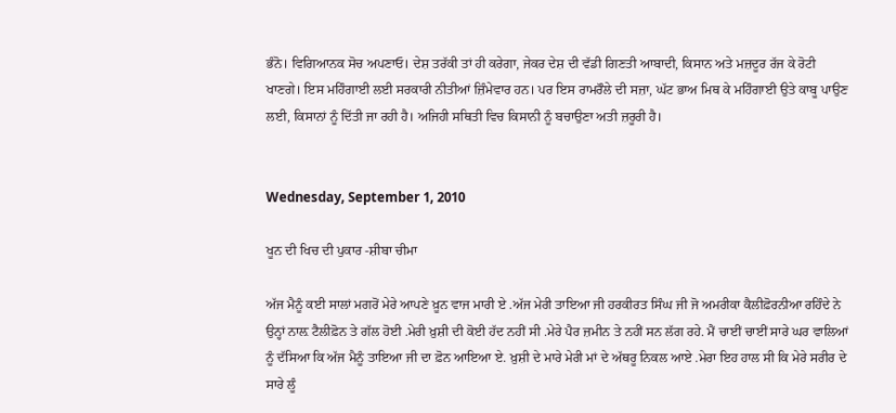ਭੰਨੋ। ਵਿਗਿਆਨਕ ਸੋਚ ਅਪਣਾਓ। ਦੇਸ਼ ਤਰੱਕੀ ਤਾਂ ਹੀ ਕਰੇਗਾ, ਜੇਕਰ ਦੇਸ਼ ਦੀ ਵੱਡੀ ਗਿਣਤੀ ਆਬਾਦੀ, ਕਿਸਾਨ ਅਤੇ ਮਜ਼ਦੂਰ ਰੱਜ ਕੇ ਰੋਟੀ ਖਾਣਗੇ। ਇਸ ਮਹਿੰਗਾਈ ਲਈ ਸਰਕਾਰੀ ਨੀਤੀਆਂ ਜ਼ਿੰਮੇਵਾਰ ਹਨ। ਪਰ ਇਸ ਰਾਮਰੌਲੇ ਦੀ ਸਜ਼ਾ, ਘੱਟ ਭਾਅ ਮਿਥ ਕੇ ਮਹਿੰਗਾਈ ਉਤੇ ਕਾਬੂ ਪਾਉਣ ਲਈ, ਕਿਸਾਨਾਂ ਨੂੰ ਦਿੱਤੀ ਜਾ ਰਹੀ ਹੈ। ਅਜਿਹੀ ਸਥਿਤੀ ਵਿਚ ਕਿਸਾਨੀ ਨੂੰ ਬਚਾਉਣਾ ਅਤੀ ਜ਼ਰੂਰੀ ਹੈ।


Wednesday, September 1, 2010

ਖੂਨ ਦੀ ਖਿਚ ਦੀ ਪੁਕਾਰ -ਸ਼ੀਬਾ ਚੀਮਾ

ਅੱਜ ਮੈਨੂੰ ਕਈ ਸਾਲਾਂ ਮਗਰੋਂ ਮੇਰੇ ਆਪਣੇ ਖ਼ੂਨ ਵਾਜ ਮਾਰੀ ਏ .ਅੱਜ ਮੇਰੀ ਤਾਇਆ ਜੀ ਹਰਕੀਰਤ ਸਿੰਘ ਜੀ ਜੋ ਅਮਰੀਕਾ ਕੈਲੀਫ਼ੋਰਨੀਆ ਰਹਿੰਦੇ ਨੇ ਉਨ੍ਹਾਂ ਨਾਲ਼ ਟੈਲੀਫ਼ੋਨ ਤੇ ਗੱਲ ਹੋਈ .ਮੇਰੀ ਖ਼ੁਸ਼ੀ ਦੀ ਕੋਈ ਹੱਦ ਨਹੀਂ ਸੀ .ਮੇਰੇ ਪੈਰ ਜ਼ਮੀਨ ਤੇ ਨਹੀਂ ਸਨ ਲੱਗ ਰਹੇ. ਮੈਂ ਚਾਈਂ ਚਾਈਂ ਸਾਰੇ ਘਰ ਵਾਲਿਆਂ ਨੂੰ ਦੱਸਿਆ ਕਿ ਅੱਜ ਮੈਨੂੰ ਤਾਇਆ ਜੀ ਦਾ ਫ਼ੋਨ ਆਇਆ ਏ. ਖ਼ੁਸ਼ੀ ਦੇ ਮਾਰੇ ਮੇਰੀ ਮਾਂ ਦੇ ਅੱਥਰੂ ਨਿਕਲ ਆਏ .ਮੇਰਾ ਇਹ ਹਾਲ ਸੀ ਕਿ ਮੇਰੇ ਸਰੀਰ ਦੇ ਸਾਰੇ ਲੂੰ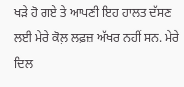ਖੜੇ ਹੋ ਗਏ ਤੇ ਆਪਣੀ ਇਹ ਹਾਲਤ ਦੱਸਣ ਲਈ ਮੇਰੇ ਕੋਲ਼ ਲਫ਼ਜ਼ ਅੱਖਰ ਨਹੀਂ ਸਨ. ਮੇਰੇ ਦਿਲ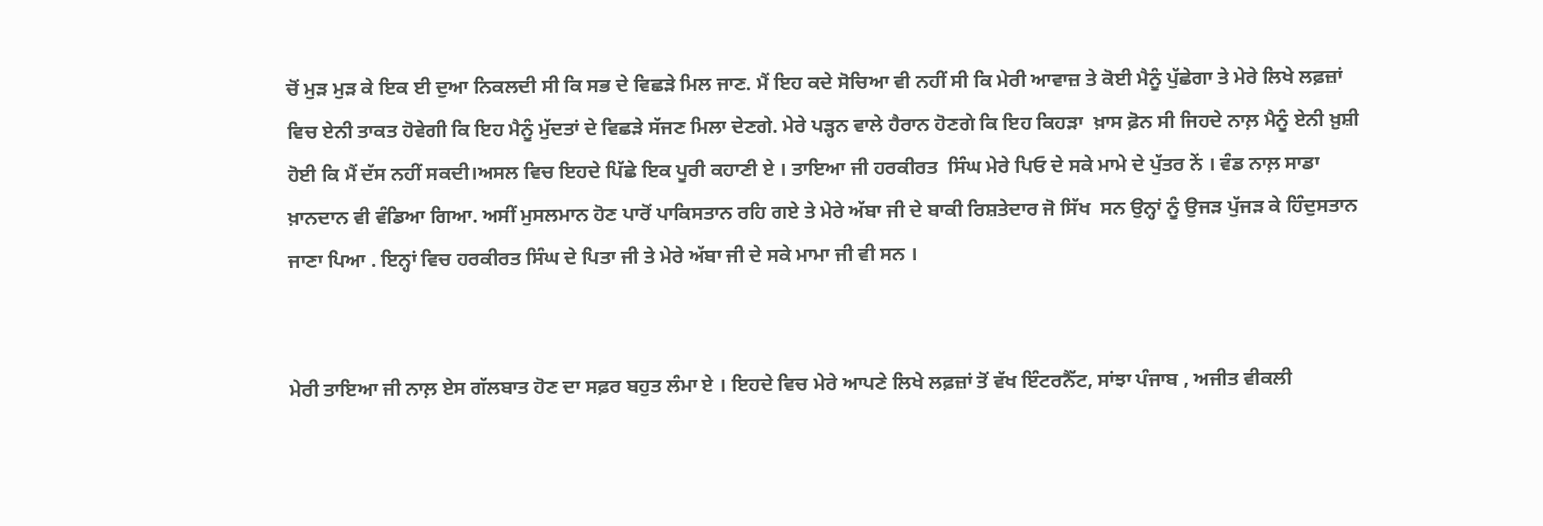ਚੋਂ ਮੁੜ ਮੁੜ ਕੇ ਇਕ ਈ ਦੁਆ ਨਿਕਲਦੀ ਸੀ ਕਿ ਸਭ ਦੇ ਵਿਛੜੇ ਮਿਲ ਜਾਣ. ਮੈਂ ਇਹ ਕਦੇ ਸੋਚਿਆ ਵੀ ਨਹੀਂ ਸੀ ਕਿ ਮੇਰੀ ਆਵਾਜ਼ ਤੇ ਕੋਈ ਮੈਨੂੰ ਪੁੱਛੇਗਾ ਤੇ ਮੇਰੇ ਲਿਖੇ ਲਫ਼ਜ਼ਾਂ ਵਿਚ ਏਨੀ ਤਾਕਤ ਹੋਵੇਗੀ ਕਿ ਇਹ ਮੈਨੂੰ ਮੁੱਦਤਾਂ ਦੇ ਵਿਛੜੇ ਸੱਜਣ ਮਿਲਾ ਦੇਣਗੇ. ਮੇਰੇ ਪੜ੍ਹਨ ਵਾਲੇ ਹੈਰਾਨ ਹੋਣਗੇ ਕਿ ਇਹ ਕਿਹੜਾ  ਖ਼ਾਸ ਫ਼ੋਨ ਸੀ ਜਿਹਦੇ ਨਾਲ਼ ਮੈਨੂੰ ਏਨੀ ਖ਼ੁਸ਼ੀ ਹੋਈ ਕਿ ਮੈਂ ਦੱਸ ਨਹੀਂ ਸਕਦੀ।ਅਸਲ ਵਿਚ ਇਹਦੇ ਪਿੱਛੇ ਇਕ ਪੂਰੀ ਕਹਾਣੀ ਏ । ਤਾਇਆ ਜੀ ਹਰਕੀਰਤ  ਸਿੰਘ ਮੇਰੇ ਪਿਓ ਦੇ ਸਕੇ ਮਾਮੇ ਦੇ ਪੁੱਤਰ ਨੇਂ । ਵੰਡ ਨਾਲ਼ ਸਾਡਾ ਖ਼ਾਨਦਾਨ ਵੀ ਵੰਡਿਆ ਗਿਆ. ਅਸੀਂ ਮੁਸਲਮਾਨ ਹੋਣ ਪਾਰੋਂ ਪਾਕਿਸਤਾਨ ਰਹਿ ਗਏ ਤੇ ਮੇਰੇ ਅੱਬਾ ਜੀ ਦੇ ਬਾਕੀ ਰਿਸ਼ਤੇਦਾਰ ਜੋ ਸਿੱਖ  ਸਨ ਉਨ੍ਹਾਂ ਨੂੰ ਉਜੜ ਪੁੱਜੜ ਕੇ ਹਿੰਦੁਸਤਾਨ ਜਾਣਾ ਪਿਆ . ਇਨ੍ਹਾਂ ਵਿਚ ਹਰਕੀਰਤ ਸਿੰਘ ਦੇ ਪਿਤਾ ਜੀ ਤੇ ਮੇਰੇ ਅੱਬਾ ਜੀ ਦੇ ਸਕੇ ਮਾਮਾ ਜੀ ਵੀ ਸਨ ।


ਮੇਰੀ ਤਾਇਆ ਜੀ ਨਾਲ਼ ਏਸ ਗੱਲਬਾਤ ਹੋਣ ਦਾ ਸਫ਼ਰ ਬਹੁਤ ਲੰਮਾ ਏ । ਇਹਦੇ ਵਿਚ ਮੇਰੇ ਆਪਣੇ ਲਿਖੇ ਲਫ਼ਜ਼ਾਂ ਤੋਂ ਵੱਖ ਇੰਟਰਨੈੱਟ, ਸਾਂਝਾ ਪੰਜਾਬ , ਅਜੀਤ ਵੀਕਲੀ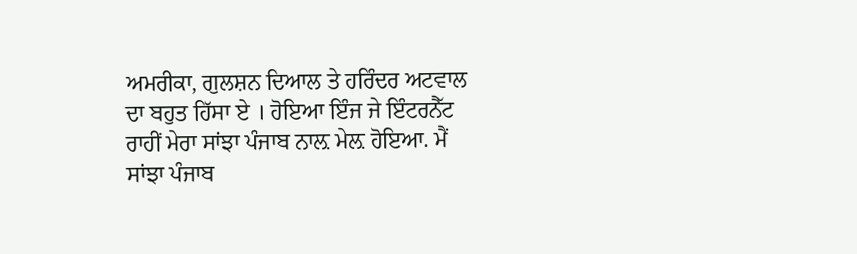ਅਮਰੀਕਾ, ਗੁਲਸ਼ਨ ਦਿਆਲ ਤੇ ਹਰਿੰਦਰ ਅਟਵਾਲ ਦਾ ਬਹੁਤ ਹਿੱਸਾ ਏ । ਹੋਇਆ ਇੰਜ ਜੇ ਇੰਟਰਨੈੱਟ ਰਾਹੀਂ ਮੇਰਾ ਸਾਂਝਾ ਪੰਜਾਬ ਨਾਲ਼ ਮੇਲ਼ ਹੋਇਆ. ਮੈਂ ਸਾਂਝਾ ਪੰਜਾਬ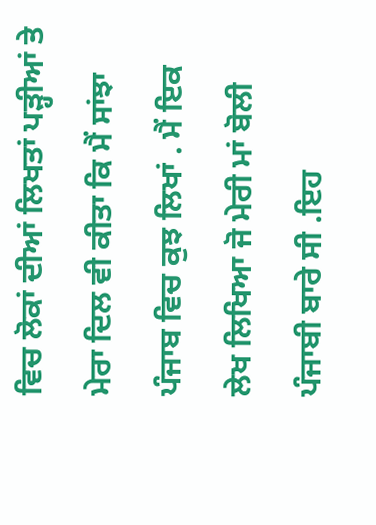ਵਿਚ ਲੋਕਾਂ ਦੀਆਂ ਲਿਖਤਾਂ ਪੜ੍ਹੀਆਂ ਤੇ ਮੇਰਾ ਦਿਲ ਵੀ ਕੀਤਾ ਕਿ ਮੈਂ ਸਾਂਝਾ ਪੰਜਾਬ ਵਿਚ ਕੁਝ ਲਿਖਾਂ . ਮੈਂ ਇਕ ਲੇਖ ਲਿਖਿਆ ਜੋ ਮੇਰੀ ਮਾਂ ਬੋਲੀ ਪੰਜਾਬੀ ਬਾਰੇ ਸੀ .ਇਹ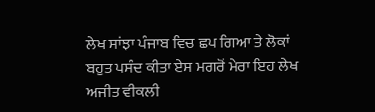ਲੇਖ ਸਾਂਝਾ ਪੰਜਾਬ ਵਿਚ ਛਪ ਗਿਆ ਤੇ ਲੋਕਾਂ ਬਹੁਤ ਪਸੰਦ ਕੀਤਾ ਏਸ ਮਗਰੋਂ ਮੇਰਾ ਇਹ ਲੇਖ ਅਜੀਤ ਵੀਕਲੀ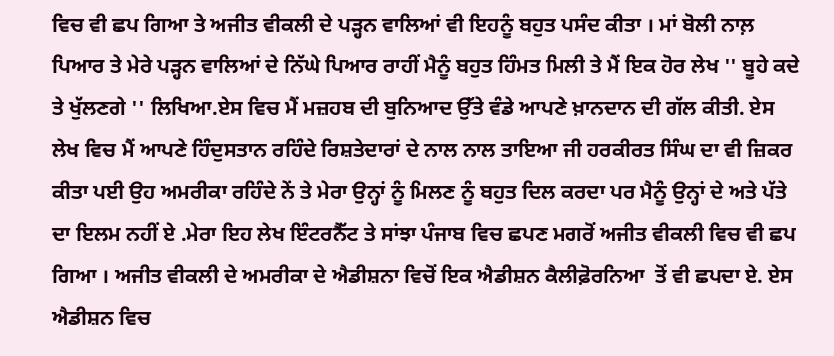ਵਿਚ ਵੀ ਛਪ ਗਿਆ ਤੇ ਅਜੀਤ ਵੀਕਲੀ ਦੇ ਪੜ੍ਹਨ ਵਾਲਿਆਂ ਵੀ ਇਹਨੂੰ ਬਹੁਤ ਪਸੰਦ ਕੀਤਾ । ਮਾਂ ਬੋਲੀ ਨਾਲ਼ ਪਿਆਰ ਤੇ ਮੇਰੇ ਪੜ੍ਹਨ ਵਾਲਿਆਂ ਦੇ ਨਿੱਘੇ ਪਿਆਰ ਰਾਹੀਂ ਮੈਨੂੰ ਬਹੁਤ ਹਿੰਮਤ ਮਿਲੀ ਤੇ ਮੈਂ ਇਕ ਹੋਰ ਲੇਖ '' ਬੂਹੇ ਕਦੇ ਤੇ ਖੁੱਲਣਗੇ '' ਲਿਖਿਆ.ਏਸ ਵਿਚ ਮੈਂ ਮਜ਼ਹਬ ਦੀ ਬੁਨਿਆਦ ਉੱਤੇ ਵੰਡੇ ਆਪਣੇ ਖ਼ਾਨਦਾਨ ਦੀ ਗੱਲ ਕੀਤੀ. ਏਸ ਲੇਖ ਵਿਚ ਮੈਂ ਆਪਣੇ ਹਿੰਦੁਸਤਾਨ ਰਹਿੰਦੇ ਰਿਸ਼ਤੇਦਾਰਾਂ ਦੇ ਨਾਲ ਨਾਲ ਤਾਇਆ ਜੀ ਹਰਕੀਰਤ ਸਿੰਘ ਦਾ ਵੀ ਜ਼ਿਕਰ ਕੀਤਾ ਪਈ ਉਹ ਅਮਰੀਕਾ ਰਹਿੰਦੇ ਨੇਂ ਤੇ ਮੇਰਾ ਉਨ੍ਹਾਂ ਨੂੰ ਮਿਲਣ ਨੂੰ ਬਹੁਤ ਦਿਲ ਕਰਦਾ ਪਰ ਮੈਨੂੰ ਉਨ੍ਹਾਂ ਦੇ ਅਤੇ ਪੱਤੇ ਦਾ ਇਲਮ ਨਹੀਂ ਏ .ਮੇਰਾ ਇਹ ਲੇਖ ਇੰਟਰਨੈੱਟ ਤੇ ਸਾਂਝਾ ਪੰਜਾਬ ਵਿਚ ਛਪਣ ਮਗਰੋਂ ਅਜੀਤ ਵੀਕਲੀ ਵਿਚ ਵੀ ਛਪ ਗਿਆ । ਅਜੀਤ ਵੀਕਲੀ ਦੇ ਅਮਰੀਕਾ ਦੇ ਐਡੀਸ਼ਨਾ ਵਿਚੋਂ ਇਕ ਐਡੀਸ਼ਨ ਕੈਲੀਫ਼ੋਰਨਿਆ  ਤੋਂ ਵੀ ਛਪਦਾ ਏ. ਏਸ ਐਡੀਸ਼ਨ ਵਿਚ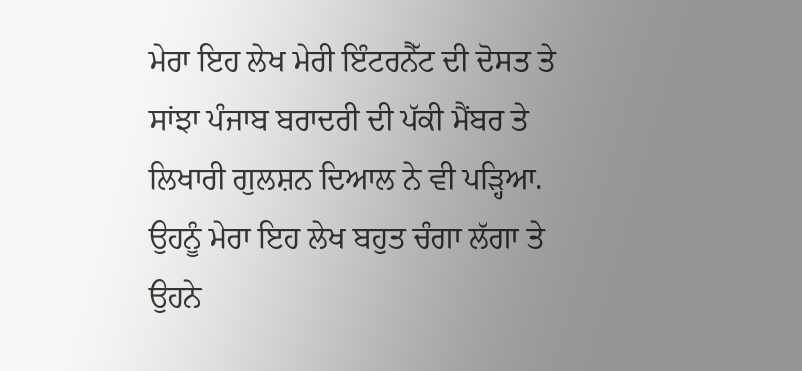ਮੇਰਾ ਇਹ ਲੇਖ ਮੇਰੀ ਇੰਟਰਨੈੱਟ ਦੀ ਦੋਸਤ ਤੇ ਸਾਂਝਾ ਪੰਜਾਬ ਬਰਾਦਰੀ ਦੀ ਪੱਕੀ ਮੈਂਬਰ ਤੇ ਲਿਖਾਰੀ ਗੁਲਸ਼ਨ ਦਿਆਲ ਨੇ ਵੀ ਪੜ੍ਹਿਆ. ਉਹਨੂੰ ਮੇਰਾ ਇਹ ਲੇਖ ਬਹੁਤ ਚੰਗਾ ਲੱਗਾ ਤੇ ਉਹਨੇ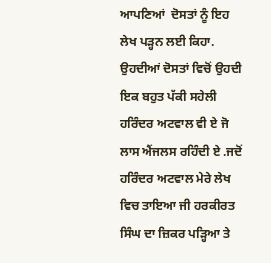ਆਪਣਿਆਂ  ਦੋਸਤਾਂ ਨੂੰ ਇਹ ਲੇਖ ਪੜ੍ਹਨ ਲਈ ਕਿਹਾ. ਉਹਦੀਆਂ ਦੋਸਤਾਂ ਵਿਚੋਂ ਉਹਦੀ ਇਕ ਬਹੁਤ ਪੱਕੀ ਸਹੇਲੀ ਹਰਿੰਦਰ ਅਟਵਾਲ ਵੀ ਏ ਜੋ ਲਾਸ ਐਂਜਲਸ ਰਹਿੰਦੀ ਏ .ਜਦੋਂ ਹਰਿੰਦਰ ਅਟਵਾਲ ਮੇਰੇ ਲੇਖ ਵਿਚ ਤਾਇਆ ਜੀ ਹਰਕੀਰਤ ਸਿੰਘ ਦਾ ਜ਼ਿਕਰ ਪੜ੍ਹਿਆ ਤੇ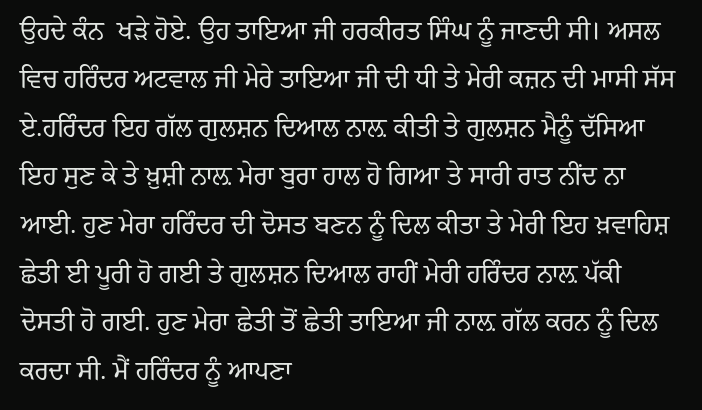ਉਹਦੇ ਕੰਨ  ਖੜੇ ਹੋਏ. ਉਹ ਤਾਇਆ ਜੀ ਹਰਕੀਰਤ ਸਿੰਘ ਨੂੰ ਜਾਣਦੀ ਸੀ। ਅਸਲ ਵਿਚ ਹਰਿੰਦਰ ਅਟਵਾਲ ਜੀ ਮੇਰੇ ਤਾਇਆ ਜੀ ਦੀ ਧੀ ਤੇ ਮੇਰੀ ਕਜ਼ਨ ਦੀ ਮਾਸੀ ਸੱਸ ਏ.ਹਰਿੰਦਰ ਇਹ ਗੱਲ ਗੁਲਸ਼ਨ ਦਿਆਲ ਨਾਲ਼ ਕੀਤੀ ਤੇ ਗੁਲਸ਼ਨ ਮੈਨੂੰ ਦੱਸਿਆ ਇਹ ਸੁਣ ਕੇ ਤੇ ਖ਼ੁਸ਼ੀ ਨਾਲ਼ ਮੇਰਾ ਬੁਰਾ ਹਾਲ ਹੋ ਗਿਆ ਤੇ ਸਾਰੀ ਰਾਤ ਨੀਂਦ ਨਾ ਆਈ. ਹੁਣ ਮੇਰਾ ਹਰਿੰਦਰ ਦੀ ਦੋਸਤ ਬਣਨ ਨੂੰ ਦਿਲ ਕੀਤਾ ਤੇ ਮੇਰੀ ਇਹ ਖ਼ਵਾਹਿਸ਼ ਛੇਤੀ ਈ ਪੂਰੀ ਹੋ ਗਈ ਤੇ ਗੁਲਸ਼ਨ ਦਿਆਲ ਰਾਹੀਂ ਮੇਰੀ ਹਰਿੰਦਰ ਨਾਲ਼ ਪੱਕੀ ਦੋਸਤੀ ਹੋ ਗਈ. ਹੁਣ ਮੇਰਾ ਛੇਤੀ ਤੋਂ ਛੇਤੀ ਤਾਇਆ ਜੀ ਨਾਲ਼ ਗੱਲ ਕਰਨ ਨੂੰ ਦਿਲ ਕਰਦਾ ਸੀ. ਮੈਂ ਹਰਿੰਦਰ ਨੂੰ ਆਪਣਾ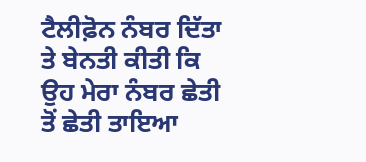ਟੈਲੀਫ਼ੋਨ ਨੰਬਰ ਦਿੱਤਾ ਤੇ ਬੇਨਤੀ ਕੀਤੀ ਕਿ ਉਹ ਮੇਰਾ ਨੰਬਰ ਛੇਤੀ ਤੋਂ ਛੇਤੀ ਤਾਇਆ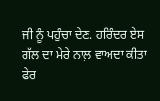ਜੀ ਨੂੰ ਪਹੁੰਚਾ ਦੇਣ. ਹਰਿੰਦਰ ਏਸ ਗੱਲ ਦਾ ਮੇਰੇ ਨਾਲ਼ ਵਾਅਦਾ ਕੀਤਾ ਫੇਰ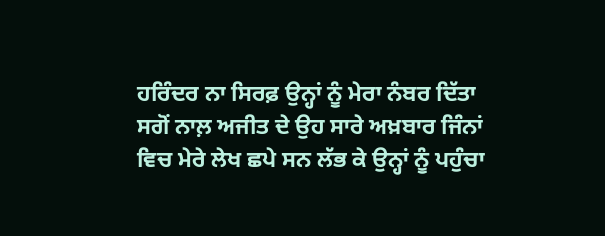ਹਰਿੰਦਰ ਨਾ ਸਿਰਫ਼ ਉਨ੍ਹਾਂ ਨੂੰ ਮੇਰਾ ਨੰਬਰ ਦਿੱਤਾ ਸਗੋਂ ਨਾਲ਼ ਅਜੀਤ ਦੇ ਉਹ ਸਾਰੇ ਅਖ਼ਬਾਰ ਜਿੰਨਾਂ ਵਿਚ ਮੇਰੇ ਲੇਖ ਛਪੇ ਸਨ ਲੱਭ ਕੇ ਉਨ੍ਹਾਂ ਨੂੰ ਪਹੁੰਚਾ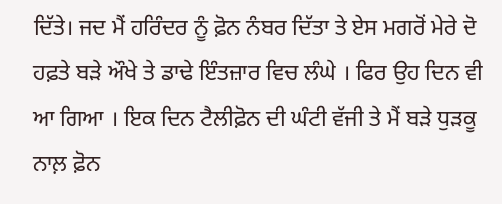ਦਿੱਤੇ। ਜਦ ਮੈਂ ਹਰਿੰਦਰ ਨੂੰ ਫ਼ੋਨ ਨੰਬਰ ਦਿੱਤਾ ਤੇ ਏਸ ਮਗਰੋਂ ਮੇਰੇ ਦੋ ਹਫ਼ਤੇ ਬੜੇ ਔਖੇ ਤੇ ਡਾਢੇ ਇੰਤਜ਼ਾਰ ਵਿਚ ਲੰਘੇ । ਫਿਰ ਉਹ ਦਿਨ ਵੀ ਆ ਗਿਆ । ਇਕ ਦਿਨ ਟੈਲੀਫ਼ੋਨ ਦੀ ਘੰਟੀ ਵੱਜੀ ਤੇ ਮੈਂ ਬੜੇ ਧੁੜਕੂ ਨਾਲ਼ ਫ਼ੋਨ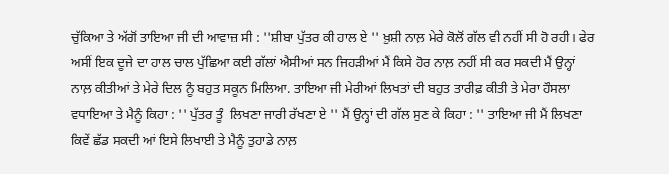ਚੁੱਕਿਆ ਤੇ ਅੱਗੋਂ ਤਾਇਆ ਜੀ ਦੀ ਆਵਾਜ਼ ਸੀ : ''ਸ਼ੀਬਾ ਪੁੱਤਰ ਕੀ ਹਾਲ ਏ '' ਖ਼ੁਸ਼ੀ ਨਾਲ਼ ਮੇਰੇ ਕੋਲੋਂ ਗੱਲ ਵੀ ਨਹੀਂ ਸੀ ਹੋ ਰਹੀ। ਫੇਰ ਅਸੀਂ ਇਕ ਦੂਜੇ ਦਾ ਹਾਲ ਚਾਲ ਪੁੱਛਿਆ ਕਈ ਗੱਲਾਂ ਐਸੀਆਂ ਸਨ ਜਿਹੜੀਆਂ ਮੈਂ ਕਿਸੇ ਹੋਰ ਨਾਲ਼ ਨਹੀਂ ਸੀ ਕਰ ਸਕਦੀ ਮੈਂ ਉਨ੍ਹਾਂ ਨਾਲ਼ ਕੀਤੀਆਂ ਤੇ ਮੇਰੇ ਦਿਲ ਨੂੰ ਬਹੁਤ ਸਕੂਨ ਮਿਲਿਆ. ਤਾਇਆ ਜੀ ਮੇਰੀਆਂ ਲਿਖਤਾਂ ਦੀ ਬਹੁਤ ਤਾਰੀਫ਼ ਕੀਤੀ ਤੇ ਮੇਰਾ ਹੌਸਲਾ ਵਧਾਇਆ ਤੇ ਮੈਨੂੰ ਕਿਹਾ : '' ਪੁੱਤਰ ਤੂੰ  ਲਿਖਣਾ ਜਾਰੀ ਰੱਖਣਾ ਏ '' ਮੈਂ ਉਨ੍ਹਾਂ ਦੀ ਗੱਲ ਸੁਣ ਕੇ ਕਿਹਾ : '' ਤਾਇਆ ਜੀ ਮੈਂ ਲਿਖਣਾ ਕਿਵੇਂ ਛੱਡ ਸਕਦੀ ਆਂ ਇਸੇ ਲਿਖਾਈ ਤੇ ਮੈਨੂੰ ਤੁਹਾਡੇ ਨਾਲ਼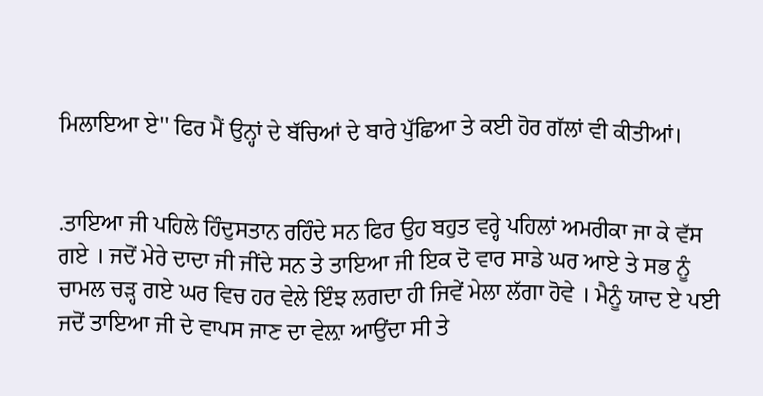ਮਿਲਾਇਆ ਏ'' ਫਿਰ ਮੈਂ ਉਨ੍ਹਾਂ ਦੇ ਬੱਚਿਆਂ ਦੇ ਬਾਰੇ ਪੁੱਛਿਆ ਤੇ ਕਈ ਹੋਰ ਗੱਲਾਂ ਵੀ ਕੀਤੀਆਂ।


.ਤਾਇਆ ਜੀ ਪਹਿਲੇ ਹਿੰਦੁਸਤਾਨ ਰਹਿੰਦੇ ਸਨ ਫਿਰ ਉਹ ਬਹੁਤ ਵਰ੍ਹੇ ਪਹਿਲਾਂ ਅਮਰੀਕਾ ਜਾ ਕੇ ਵੱਸ ਗਏ । ਜਦੋਂ ਮੇਰੇ ਦਾਦਾ ਜੀ ਜੀਂਦੇ ਸਨ ਤੇ ਤਾਇਆ ਜੀ ਇਕ ਦੋ ਵਾਰ ਸਾਡੇ ਘਰ ਆਏ ਤੇ ਸਭ ਨੂੰ ਚਾਮਲ ਚੜ੍ਹ ਗਏ ਘਰ ਵਿਚ ਹਰ ਵੇਲੇ ਇੰਝ ਲਗਦਾ ਹੀ ਜਿਵੇਂ ਮੇਲਾ ਲੱਗਾ ਹੋਵੇ । ਮੈਨੂੰ ਯਾਦ ਏ ਪਈ ਜਦੋਂ ਤਾਇਆ ਜੀ ਦੇ ਵਾਪਸ ਜਾਣ ਦਾ ਵੇਲ਼ਾ ਆਉਂਦਾ ਸੀ ਤੇ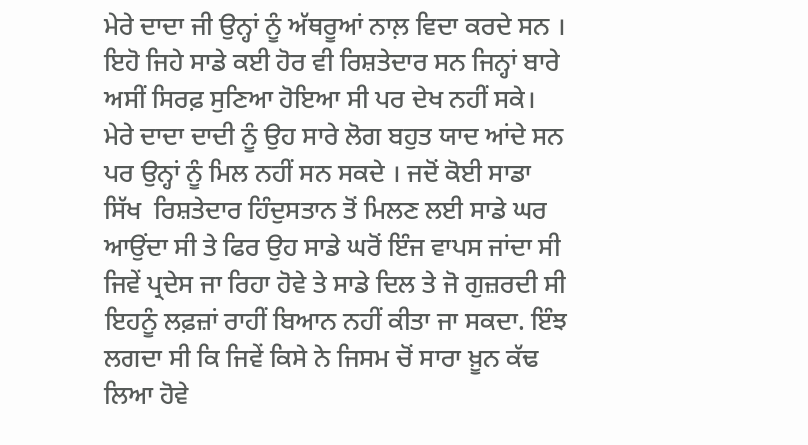ਮੇਰੇ ਦਾਦਾ ਜੀ ਉਨ੍ਹਾਂ ਨੂੰ ਅੱਥਰੂਆਂ ਨਾਲ਼ ਵਿਦਾ ਕਰਦੇ ਸਨ । ਇਹੋ ਜਿਹੇ ਸਾਡੇ ਕਈ ਹੋਰ ਵੀ ਰਿਸ਼ਤੇਦਾਰ ਸਨ ਜਿਨ੍ਹਾਂ ਬਾਰੇ ਅਸੀਂ ਸਿਰਫ਼ ਸੁਣਿਆ ਹੋਇਆ ਸੀ ਪਰ ਦੇਖ ਨਹੀਂ ਸਕੇ। ਮੇਰੇ ਦਾਦਾ ਦਾਦੀ ਨੂੰ ਉਹ ਸਾਰੇ ਲੋਗ ਬਹੁਤ ਯਾਦ ਆਂਦੇ ਸਨ ਪਰ ਉਨ੍ਹਾਂ ਨੂੰ ਮਿਲ ਨਹੀਂ ਸਨ ਸਕਦੇ । ਜਦੋਂ ਕੋਈ ਸਾਡਾ ਸਿੱਖ  ਰਿਸ਼ਤੇਦਾਰ ਹਿੰਦੁਸਤਾਨ ਤੋਂ ਮਿਲਣ ਲਈ ਸਾਡੇ ਘਰ ਆਉਂਦਾ ਸੀ ਤੇ ਫਿਰ ਉਹ ਸਾਡੇ ਘਰੋਂ ਇੰਜ ਵਾਪਸ ਜਾਂਦਾ ਸੀ ਜਿਵੇਂ ਪ੍ਰਦੇਸ ਜਾ ਰਿਹਾ ਹੋਵੇ ਤੇ ਸਾਡੇ ਦਿਲ ਤੇ ਜੋ ਗੁਜ਼ਰਦੀ ਸੀ ਇਹਨੂੰ ਲਫ਼ਜ਼ਾਂ ਰਾਹੀਂ ਬਿਆਨ ਨਹੀਂ ਕੀਤਾ ਜਾ ਸਕਦਾ. ਇੰਝ ਲਗਦਾ ਸੀ ਕਿ ਜਿਵੇਂ ਕਿਸੇ ਨੇ ਜਿਸਮ ਚੋਂ ਸਾਰਾ ਖ਼ੂਨ ਕੱਢ ਲਿਆ ਹੋਵੇ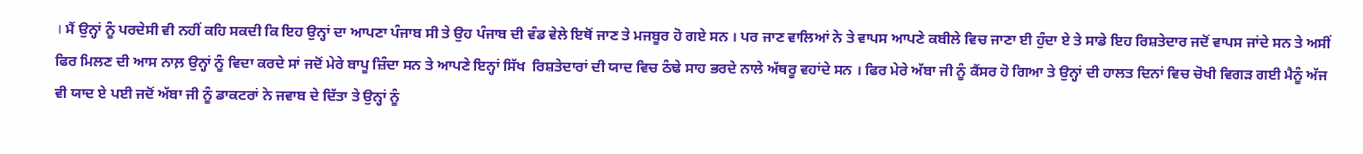। ਮੈਂ ਉਨ੍ਹਾਂ ਨੂੰ ਪਰਦੇਸੀ ਵੀ ਨਹੀਂ ਕਹਿ ਸਕਦੀ ਕਿ ਇਹ ਉਨ੍ਹਾਂ ਦਾ ਆਪਣਾ ਪੰਜਾਬ ਸੀ ਤੇ ਉਹ ਪੰਜਾਬ ਦੀ ਵੰਡ ਵੇਲੇ ਇਥੋਂ ਜਾਣ ਤੇ ਮਜਬੂਰ ਹੋ ਗਏ ਸਨ । ਪਰ ਜਾਣ ਵਾਲਿਆਂ ਨੇ ਤੇ ਵਾਪਸ ਆਪਣੇ ਕਬੀਲੇ ਵਿਚ ਜਾਣਾ ਈ ਹੁੰਦਾ ਏ ਤੇ ਸਾਡੇ ਇਹ ਰਿਸ਼ਤੇਦਾਰ ਜਦੋਂ ਵਾਪਸ ਜਾਂਦੇ ਸਨ ਤੇ ਅਸੀਂ ਫਿਰ ਮਿਲਣ ਦੀ ਆਸ ਨਾਲ਼ ਉਨ੍ਹਾਂ ਨੂੰ ਵਿਦਾ ਕਰਦੇ ਸਾਂ ਜਦੋਂ ਮੇਰੇ ਬਾਪੂ ਜ਼ਿੰਦਾ ਸਨ ਤੇ ਆਪਣੇ ਇਨ੍ਹਾਂ ਸਿੱਖ  ਰਿਸ਼ਤੇਦਾਰਾਂ ਦੀ ਯਾਦ ਵਿਚ ਠੰਢੇ ਸਾਹ ਭਰਦੇ ਨਾਲੇ ਅੱਥਰੂ ਵਹਾਂਦੇ ਸਨ । ਫਿਰ ਮੇਰੇ ਅੱਬਾ ਜੀ ਨੂੰ ਕੈਂਸਰ ਹੋ ਗਿਆ ਤੇ ਉਨ੍ਹਾਂ ਦੀ ਹਾਲਤ ਦਿਨਾਂ ਵਿਚ ਚੋਖੀ ਵਿਗੜ ਗਈ ਮੈਨੂੰ ਅੱਜ ਵੀ ਯਾਦ ਏ ਪਈ ਜਦੋਂ ਅੱਬਾ ਜੀ ਨੂੰ ਡਾਕਟਰਾਂ ਨੇ ਜਵਾਬ ਦੇ ਦਿੱਤਾ ਤੇ ਉਨ੍ਹਾਂ ਨੂੰ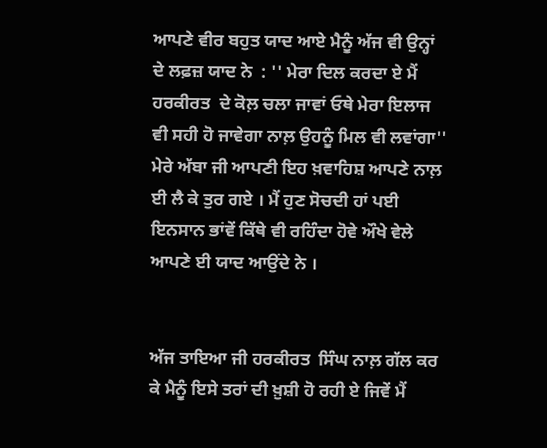ਆਪਣੇ ਵੀਰ ਬਹੁਤ ਯਾਦ ਆਏ ਮੈਨੂੰ ਅੱਜ ਵੀ ਉਨ੍ਹਾਂ ਦੇ ਲਫ਼ਜ਼ ਯਾਦ ਨੇ  : '' ਮੇਰਾ ਦਿਲ ਕਰਦਾ ਏ ਮੈਂ ਹਰਕੀਰਤ  ਦੇ ਕੋਲ਼ ਚਲਾ ਜਾਵਾਂ ਓਥੇ ਮੇਰਾ ਇਲਾਜ ਵੀ ਸਹੀ ਹੋ ਜਾਵੇਗਾ ਨਾਲ਼ ਉਹਨੂੰ ਮਿਲ ਵੀ ਲਵਾਂਗਾ'' ਮੇਰੇ ਅੱਬਾ ਜੀ ਆਪਣੀ ਇਹ ਖ਼ਵਾਹਿਸ਼ ਆਪਣੇ ਨਾਲ਼ ਈ ਲੈ ਕੇ ਤੁਰ ਗਏ । ਮੈਂ ਹੁਣ ਸੋਚਦੀ ਹਾਂ ਪਈ ਇਨਸਾਨ ਭਾਂਵੇਂ ਕਿੱਥੇ ਵੀ ਰਹਿੰਦਾ ਹੋਵੇ ਔਖੇ ਵੇਲੇ ਆਪਣੇ ਈ ਯਾਦ ਆਉਂਦੇ ਨੇ ।


ਅੱਜ ਤਾਇਆ ਜੀ ਹਰਕੀਰਤ  ਸਿੰਘ ਨਾਲ਼ ਗੱਲ ਕਰ ਕੇ ਮੈਨੂੰ ਇਸੇ ਤਰਾਂ ਦੀ ਖ਼ੁਸ਼ੀ ਹੋ ਰਹੀ ਏ ਜਿਵੇਂ ਮੈਂ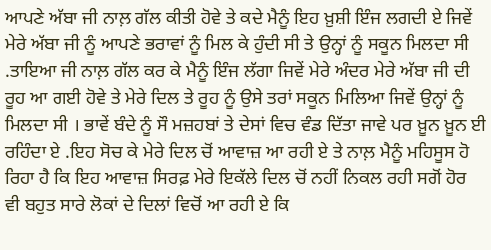ਆਪਣੇ ਅੱਬਾ ਜੀ ਨਾਲ਼ ਗੱਲ ਕੀਤੀ ਹੋਵੇ ਤੇ ਕਦੇ ਮੈਨੂੰ ਇਹ ਖ਼ੁਸ਼ੀ ਇੰਜ ਲਗਦੀ ਏ ਜਿਵੇਂ ਮੇਰੇ ਅੱਬਾ ਜੀ ਨੂੰ ਆਪਣੇ ਭਰਾਵਾਂ ਨੂੰ ਮਿਲ ਕੇ ਹੁੰਦੀ ਸੀ ਤੇ ਉਨ੍ਹਾਂ ਨੂੰ ਸਕੂਨ ਮਿਲਦਾ ਸੀ .ਤਾਇਆ ਜੀ ਨਾਲ਼ ਗੱਲ ਕਰ ਕੇ ਮੈਨੂੰ ਇੰਜ ਲੱਗਾ ਜਿਵੇਂ ਮੇਰੇ ਅੰਦਰ ਮੇਰੇ ਅੱਬਾ ਜੀ ਦੀ ਰੂਹ ਆ ਗਈ ਹੋਵੇ ਤੇ ਮੇਰੇ ਦਿਲ ਤੇ ਰੂਹ ਨੂੰ ਉਸੇ ਤਰਾਂ ਸਕੂਨ ਮਿਲਿਆ ਜਿਵੇਂ ਉਨ੍ਹਾਂ ਨੂੰ ਮਿਲਦਾ ਸੀ । ਭਾਵੇਂ ਬੰਦੇ ਨੂੰ ਸੌ ਮਜ਼ਹਬਾਂ ਤੇ ਦੇਸਾਂ ਵਿਚ ਵੰਡ ਦਿੱਤਾ ਜਾਵੇ ਪਰ ਖ਼ੂਨ ਖ਼ੂਨ ਈ ਰਹਿੰਦਾ ਏ .ਇਹ ਸੋਚ ਕੇ ਮੇਰੇ ਦਿਲ ਚੋਂ ਆਵਾਜ਼ ਆ ਰਹੀ ਏ ਤੇ ਨਾਲ਼ ਮੈਨੂੰ ਮਹਿਸੂਸ ਹੋ ਰਿਹਾ ਹੈ ਕਿ ਇਹ ਆਵਾਜ਼ ਸਿਰਫ਼ ਮੇਰੇ ਇਕੱਲੇ ਦਿਲ ਚੋਂ ਨਹੀਂ ਨਿਕਲ ਰਹੀ ਸਗੋਂ ਹੋਰ ਵੀ ਬਹੁਤ ਸਾਰੇ ਲੋਕਾਂ ਦੇ ਦਿਲਾਂ ਵਿਚੋਂ ਆ ਰਹੀ ਏ ਕਿ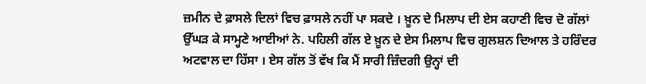ਜ਼ਮੀਨ ਦੇ ਫ਼ਾਸਲੇ ਦਿਲਾਂ ਵਿਚ ਫ਼ਾਸਲੇ ਨਹੀਂ ਪਾ ਸਕਦੇ । ਖ਼ੂਨ ਦੇ ਮਿਲਾਪ ਦੀ ਏਸ ਕਹਾਣੀ ਵਿਚ ਦੋ ਗੱਲਾਂ ਉੱਘੜ ਕੇ ਸਾਮ੍ਹਣੇ ਆਈਆਂ ਨੇ. ਪਹਿਲੀ ਗੱਲ ਏ ਖ਼ੂਨ ਦੇ ਏਸ ਮਿਲਾਪ ਵਿਚ ਗੁਲਸ਼ਨ ਦਿਆਲ ਤੇ ਹਰਿੰਦਰ ਅਟਵਾਲ ਦਾ ਹਿੱਸਾ । ਏਸ ਗੱਲ ਤੋਂ ਵੱਖ ਕਿ ਮੈਂ ਸਾਰੀ ਜ਼ਿੰਦਗੀ ਉਨ੍ਹਾਂ ਦੀ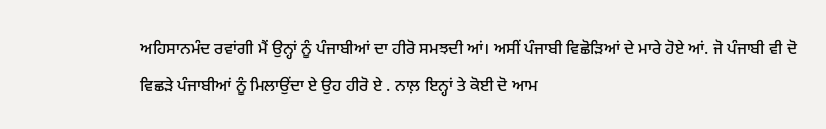ਅਹਿਸਾਨਮੰਦ ਰਵਾਂਗੀ ਮੈਂ ਉਨ੍ਹਾਂ ਨੂੰ ਪੰਜਾਬੀਆਂ ਦਾ ਹੀਰੋ ਸਮਝਦੀ ਆਂ। ਅਸੀਂ ਪੰਜਾਬੀ ਵਿਛੋੜਿਆਂ ਦੇ ਮਾਰੇ ਹੋਏ ਆਂ. ਜੋ ਪੰਜਾਬੀ ਵੀ ਦੋ ਵਿਛੜੇ ਪੰਜਾਬੀਆਂ ਨੂੰ ਮਿਲਾਉਂਦਾ ਏ ਉਹ ਹੀਰੋ ਏ . ਨਾਲ਼ ਇਨ੍ਹਾਂ ਤੇ ਕੋਈ ਦੋ ਆਮ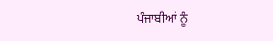ਪੰਜਾਬੀਆਂ ਨੂੰ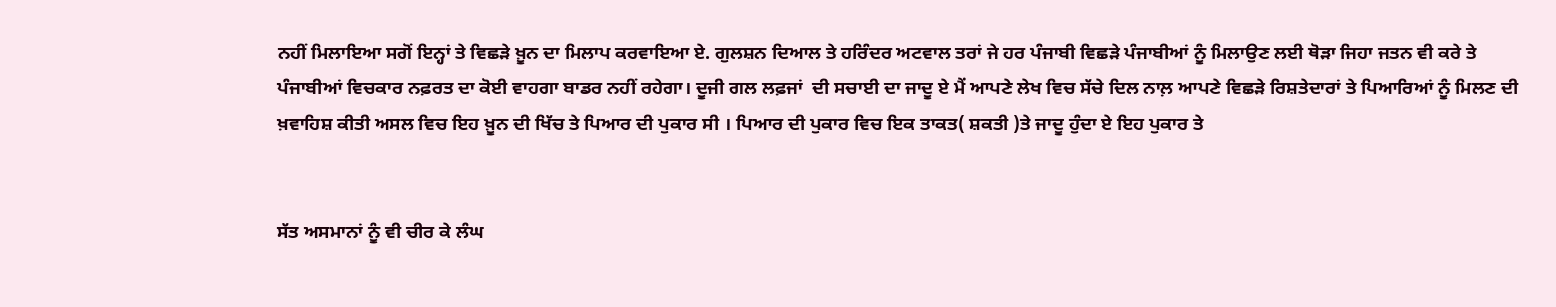ਨਹੀਂ ਮਿਲਾਇਆ ਸਗੋਂ ਇਨ੍ਹਾਂ ਤੇ ਵਿਛੜੇ ਖ਼ੂਨ ਦਾ ਮਿਲਾਪ ਕਰਵਾਇਆ ਏ. ਗੁਲਸ਼ਨ ਦਿਆਲ ਤੇ ਹਰਿੰਦਰ ਅਟਵਾਲ ਤਰਾਂ ਜੇ ਹਰ ਪੰਜਾਬੀ ਵਿਛੜੇ ਪੰਜਾਬੀਆਂ ਨੂੰ ਮਿਲਾਉਣ ਲਈ ਥੋੜਾ ਜਿਹਾ ਜਤਨ ਵੀ ਕਰੇ ਤੇ ਪੰਜਾਬੀਆਂ ਵਿਚਕਾਰ ਨਫ਼ਰਤ ਦਾ ਕੋਈ ਵਾਹਗਾ ਬਾਡਰ ਨਹੀਂ ਰਹੇਗਾ। ਦੂਜੀ ਗਲ ਲਫ਼ਜਾਂ  ਦੀ ਸਚਾਈ ਦਾ ਜਾਦੂ ਏ ਮੈਂ ਆਪਣੇ ਲੇਖ ਵਿਚ ਸੱਚੇ ਦਿਲ ਨਾਲ਼ ਆਪਣੇ ਵਿਛੜੇ ਰਿਸ਼ਤੇਦਾਰਾਂ ਤੇ ਪਿਆਰਿਆਂ ਨੂੰ ਮਿਲਣ ਦੀ ਖ਼ਵਾਹਿਸ਼ ਕੀਤੀ ਅਸਲ ਵਿਚ ਇਹ ਖ਼ੂਨ ਦੀ ਖਿੱਚ ਤੇ ਪਿਆਰ ਦੀ ਪੁਕਾਰ ਸੀ । ਪਿਆਰ ਦੀ ਪੁਕਾਰ ਵਿਚ ਇਕ ਤਾਕਤ( ਸ਼ਕਤੀ )ਤੇ ਜਾਦੂ ਹੁੰਦਾ ਏ ਇਹ ਪੁਕਾਰ ਤੇ


ਸੱਤ ਅਸਮਾਨਾਂ ਨੂੰ ਵੀ ਚੀਰ ਕੇ ਲੰਘ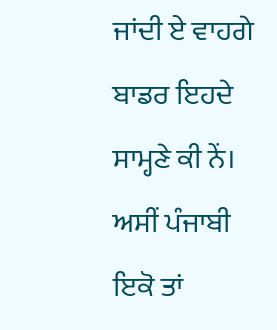ਜਾਂਦੀ ਏ ਵਾਹਗੇ ਬਾਡਰ ਇਹਦੇ ਸਾਮ੍ਹਣੇ ਕੀ ਨੇਂ। ਅਸੀਂ ਪੰਜਾਬੀ ਇਕੋ ਤਾਂ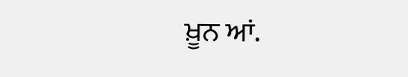ਖ਼ੂਨ ਆਂ.